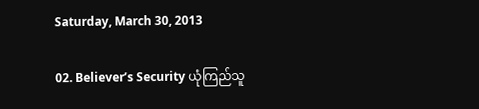Saturday, March 30, 2013

02. Believer’s Security ယုံကြည်သူ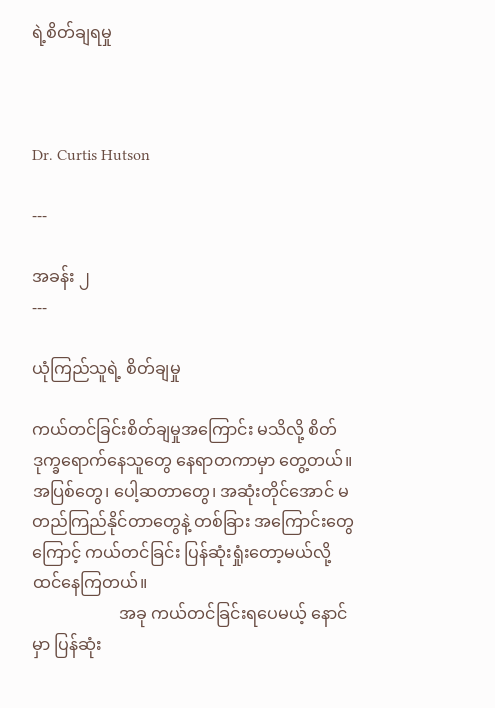ရဲ့စိတ်ချရမှု



Dr. Curtis Hutson

---

အခန်း ၂
---

ယုံကြည်သူရဲ့ စိတ်ချမှု

ကယ်တင်ခြင်းစိတ်ချမှုအကြောင်း မသိလို့ စိတ်ဒုက္ခရောက်နေသူတွေ နေရာတကာမှာ တွေ့တယ်။ အပြစ်တွေ၊ ပေါ့ဆတာတွေ၊ အဆုံးတိုင်အောင် မတည်ကြည်နိုင်တာတွေနဲ့ တစ်ခြား အကြောင်းတွေကြောင့် ကယ်တင်ခြင်း ပြန်ဆုံးရှုံးတော့မယ်လို့ ထင်နေကြတယ်။
                     အခု ကယ်တင်ခြင်းရပေမယ့် နောင်မှာ ပြန်ဆုံး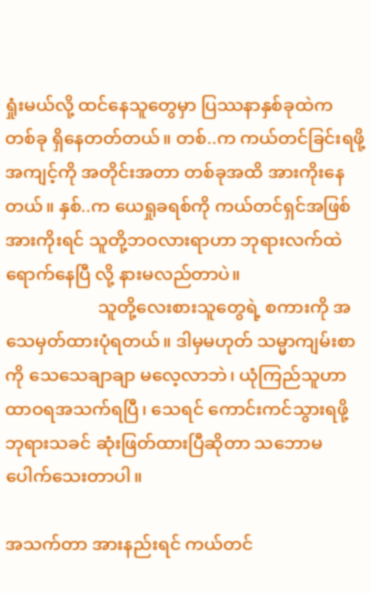ရှုံးမယ်လို့ ထင်နေသူတွေမှာ ပြဿနာနှစ်ခုထဲက တစ်ခု ရှိနေတတ်တယ်။ တစ်..က ကယ်တင်ခြင်းရဖို့ အကျင့်ကို အတိုင်းအတာ တစ်ခုအထိ အားကိုးနေတယ်။ နှစ်..က ယေရှုခရစ်ကို ကယ်တင်ရှင်အဖြစ် အားကိုးရင် သူတို့ဘဝလားရာဟာ ဘုရားလက်ထဲ ရောက်နေပြီ လို့ နားမလည်တာပဲ။
                     သူတို့လေးစားသူတွေရဲ့ စကားကို အသေမှတ်ထားပုံရတယ်။ ဒါမှမဟုတ် သမ္မာကျမ်းစာကို သေသေချာချာ မလေ့လာဘဲ၊ ယုံကြည်သူဟာ ထာဝရအသက်ရပြီ၊ သေရင် ကောင်းကင်သွားရဖို့ ဘုရားသခင် ဆုံးဖြတ်ထားပြီဆိုတာ သဘောမပေါက်သေးတာပါ။

အသက်တာ အားနည်းရင် ကယ်တင်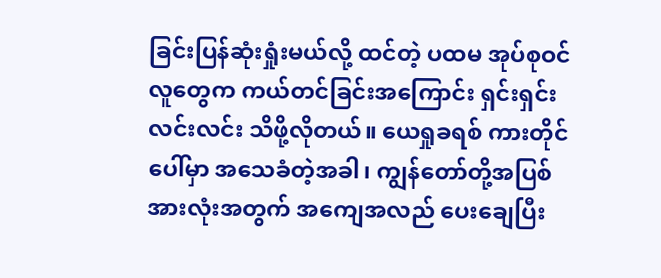ခြင်းပြန်ဆုံးရှုံးမယ်လို့ ထင်တဲ့ ပထမ အုပ်စုဝင် လူတွေက ကယ်တင်ခြင်းအကြောင်း ရှင်းရှင်းလင်းလင်း သိဖို့လိုတယ်။ ယေရှုခရစ် ကားတိုင်ပေါ်မှာ အသေခံတဲ့အခါ၊ ကျွန်တော်တို့အပြစ် အားလုံးအတွက် အကျေအလည် ပေးချေပြီး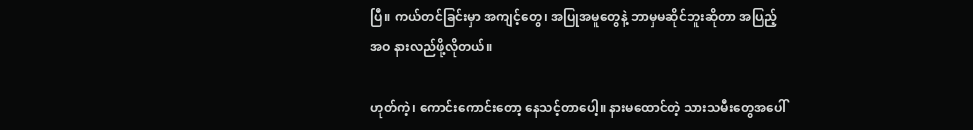ပြီ။ ကယ်တင်ခြင်းမှာ အကျင့်တွေ၊ အပြုအမူတွေနဲ့ ဘာမှမဆိုင်ဘူးဆိုတာ အပြည့်အဝ နားလည်ဖို့လိုတယ်။

ဟုတ်ကဲ့၊ ကောင်းကောင်းတော့ နေသင့်တာပေါ့။ နားမထောင်တဲ့ သားသမီးတွေအပေါ်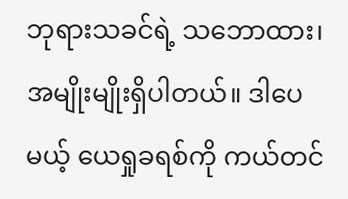ဘုရားသခင်ရဲ့ သဘောထား၊ အမျိုးမျိုးရှိပါတယ်။ ဒါပေမယ့် ယေရှုခရစ်ကို ကယ်တင်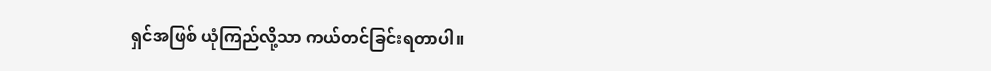ရှင်အဖြစ် ယုံကြည်လို့သာ ကယ်တင်ခြင်းရတာပါ။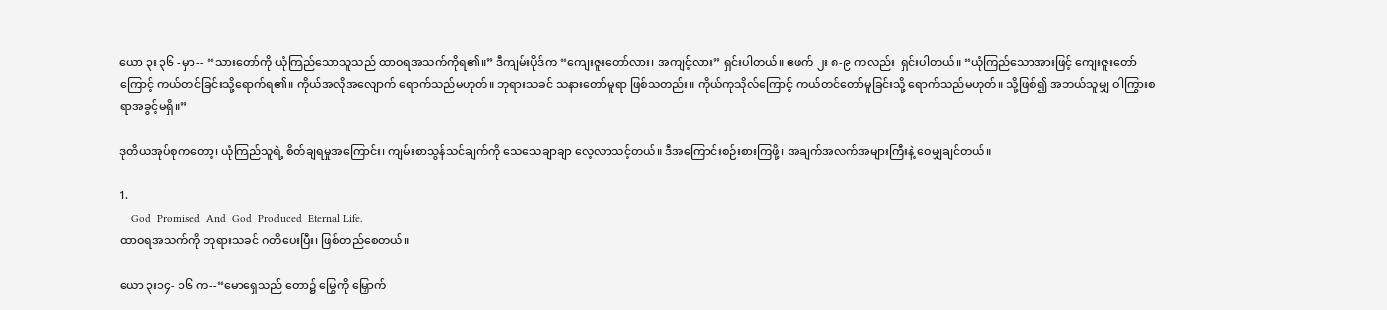ယော ၃း ၃၆ -မှာ-- “သားတော်ကို ယုံကြည်သောသူသည် ထာဝရအသက်ကိုရ၏။” ဒီကျမ်းပိုဒ်က “ကျေးဇူးတော်လား၊ အကျင့်လား” ရှင်းပါတယ်။ ဧဖက် ၂း ၈-၉ ကလည်း  ရှင်းပါတယ်။ “ယုံကြည်သောအားဖြင့် ကျေးဇူးတော်ကြောင့် ကယ်တင်ခြင်းသို့ရောက်ရ၏။ ကိုယ်အလိုအလျောက် ရောက်သည်မဟုတ်။ ဘုရားသခင် သနားတော်မူရာ ဖြစ်သတည်း။ ကိုယ်ကုသိုလ်ကြောင့် ကယ်တင်တော်မူခြင်းသို့ ရောက်သည်မဟုတ်။ သို့ဖြစ်၍ အဘယ်သူမျှ ဝါကြွားစရာအခွင့်မရှိ။”

ဒုတိယအုပ်စုကတော့၊ ယုံကြည်သူရဲ့ စိတ်ချရမှုအကြောင်း၊ ကျမ်းစာသွန်သင်ချက်ကို သေသေချာချာ လေ့လာသင့်တယ်။ ဒီအကြောင်းစဉ်းစားကြဖို့၊ အချက်အလက်အများကြီးနဲ့ ဝေမျှချင်တယ်။

1.
    God  Promised  And  God  Produced  Eternal Life.
ထာဝရအသက်ကို ဘုရားသခင် ဂတိပေးပြီး၊ ဖြစ်တည်စေတယ်။

ယော ၃း၁၄- ၁၆ က--“မောရှေသည် တော၌ မြွေကို မြှောက်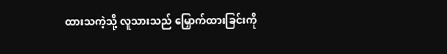ထားသကဲ့သို့ လူသားသည် မြှောက်ထားခြင်းကို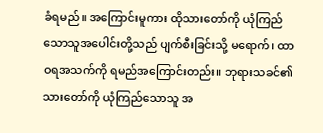ခံရမည်။ အကြောင်းမူကား ထိုသားတော်ကို ယုံကြည်သောသူအပေါင်းတို့သည် ပျက်စီးခြင်းသို့ မရောက်၊ ထာဝရအသက်ကို ရမည်အကြောင်းတည်း။ ဘုရားသခင်၏ သားတော်ကို ယုံကြည်သောသူ အ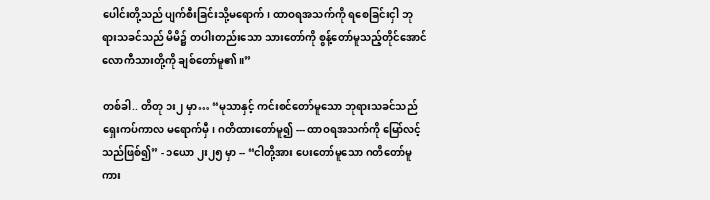ပေါင်းတို့သည် ပျက်စီးခြင်းသို့မရောက်၊ ထာဝရအသက်ကို ရစေခြင်းငှါ ဘုရားသခင်သည် မိမိ၌ တပါးတည်းသော သားတော်ကို စွန့်တော်မူသည့်တိုင်အောင် လောကီသားတို့ကို ချစ်တော်မူ၏။”

တစ်ခါ.. တိတု ၁း၂ မှာ… “မုသာနှင့် ကင်းစင်တော်မူသော ဘုရားသခင်သည် ရှေးကပ်ကာလ မရောက်မှီ၊ ဂတိထားတော်မူ၍ --- ထာဝရအသက်ကို မြော်လင့်သည်ဖြစ်၍” - ၁ယော ၂း၂၅ မှာ -- “ငါတို့အား ပေးတော်မူသော ဂတိတော်မူကား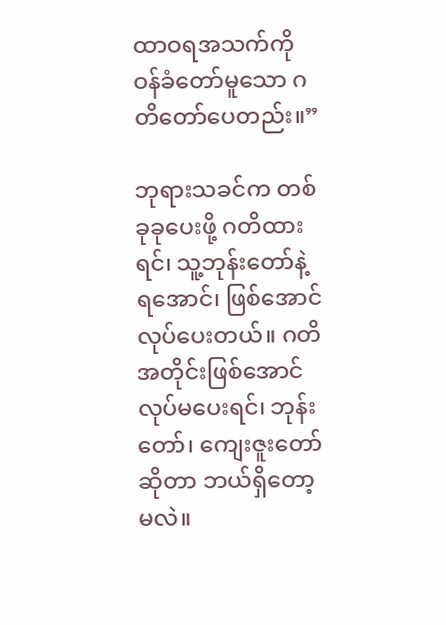ထာဝရအသက်ကို ဝန်ခံတော်မူသော ဂတိတော်ပေတည်း။”

ဘုရားသခင်က တစ်ခုခုပေးဖို့ ဂတိထားရင်၊ သူ့ဘုန်းတော်နဲ့ ရအောင်၊ ဖြစ်အောင် လုပ်ပေးတယ်။ ဂတိအတိုင်းဖြစ်အောင် လုပ်မပေးရင်၊ ဘုန်းတော်၊ ကျေးဇူးတော်ဆိုတာ ဘယ်ရှိတော့မလဲ။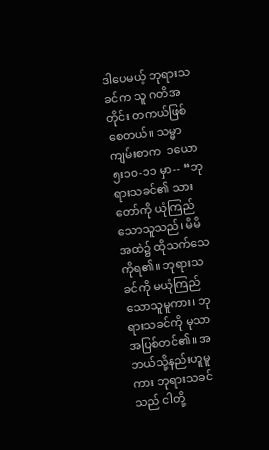ဒါပေမယ့် ဘုရားသခင်က သူ ဂတိအတိုင်း တကယ်ဖြစ်စေတယ်။ သမ္မာကျမ်းစာက  ၁ယော ၅း၁၀-၁၁ မှာ-- “ဘုရားသခင်၏ သားတော်ကို ယုံကြည်သောသူသည်၊ မိမိအထဲ၌ ထိုသက်သေကိုရ၏။ ဘုရားသခင်ကို မယုံကြည်သောသူမူကား၊ ဘုရားသခင်ကို မုသာအပြစ်တင်၏။ အဘယ်သို့နည်းဟူမူကား ဘုရားသခင်သည် ငါတို့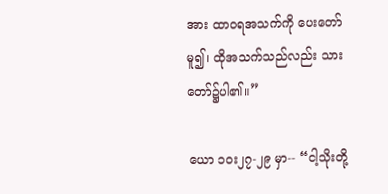အား ထာဝရအသက်ကို ပေးတော်မူ၍၊ ထိုအသက်သည်လည်း သားတော်၌ပါ၏။”

 ယော ၁၀း၂၇-၂၉ မှာ-- “ငါ့သိုးတို့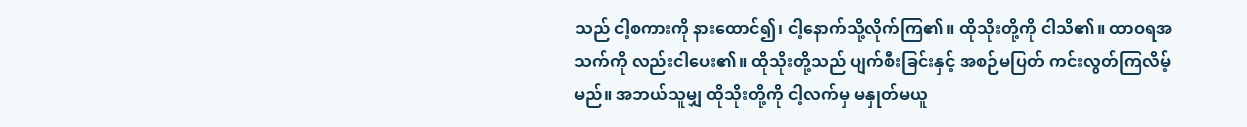သည် ငါ့စကားကို နားထောင်၍၊ ငါ့နောက်သို့လိုက်ကြ၏။ ထိုသိုးတို့ကို ငါသိ၏။ ထာဝရအသက်ကို လည်းငါပေး၏။ ထိုသိုးတို့သည် ပျက်စီးခြင်းနှင့် အစဉ်မပြတ် ကင်းလွတ်ကြလိမ့်မည်။ အဘယ်သူမျှ ထိုသိုးတို့ကို ငါ့လက်မှ မနှုတ်မယူ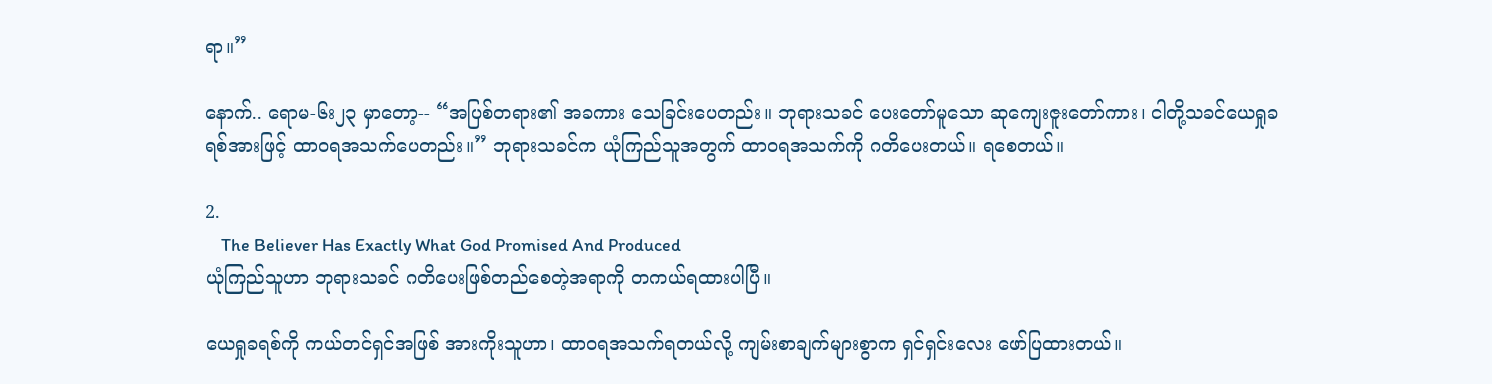ရာ။”

နောက်.. ရောမ-၆း၂၃ မှာတော့-- “အပြစ်တရား၏ အခကား သေခြင်းပေတည်း။ ဘုရားသခင် ပေးတော်မူသော ဆုကျေးဇူးတော်ကား၊ ငါတို့သခင်ယေရှုခရစ်အားဖြင့် ထာဝရအသက်ပေတည်း။” ဘုရားသခင်က ယုံကြည်သူအတွက် ထာဝရအသက်ကို ဂတိပေးတယ်။ ရစေတယ်။

2.
    The Believer Has Exactly What God Promised And Produced
ယုံကြည်သူဟာ ဘုရားသခင် ဂတိပေးဖြစ်တည်စေတဲ့အရာကို တကယ်ရထားပါပြီ။

ယေရှုခရစ်ကို ကယ်တင်ရှင်အဖြစ် အားကိုးသူဟာ၊ ထာဝရအသက်ရတယ်လို့ ကျမ်းစာချက်များစွာက ရှင်ရှင်းလေး ဖော်ပြထားတယ်။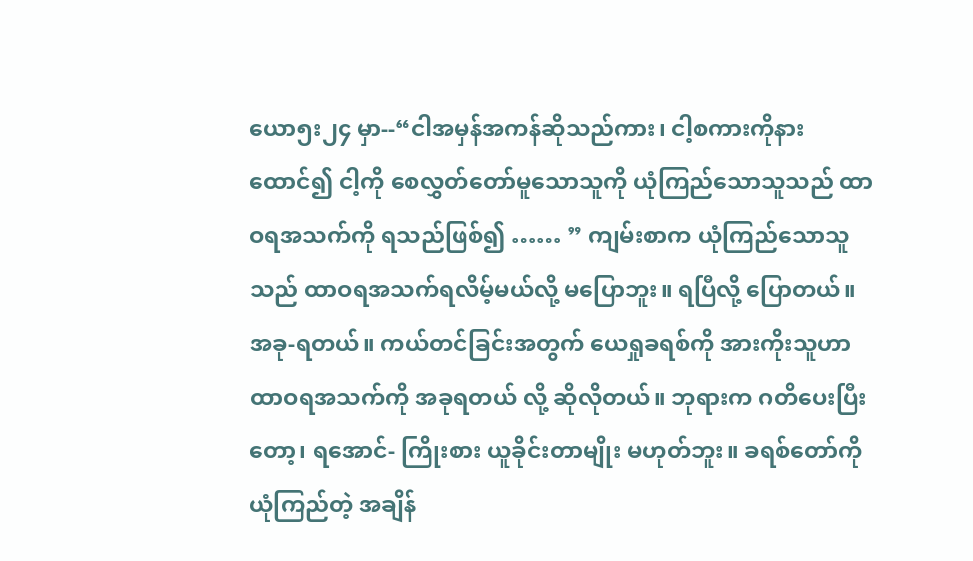ယော၅း၂၄ မှာ--“ငါအမှန်အကန်ဆိုသည်ကား၊ ငါ့စကားကိုနားထောင်၍ ငါ့ကို စေလွှတ်တော်မူသောသူကို ယုံကြည်သောသူသည် ထာဝရအသက်ကို ရသည်ဖြစ်၍ …… ” ကျမ်းစာက ယုံကြည်သောသူသည် ထာဝရအသက်ရလိမ့်မယ်လို့ မပြောဘူး။ ရပြီလို့ ပြောတယ်။ အခု-ရတယ်။ ကယ်တင်ခြင်းအတွက် ယေရှုခရစ်ကို အားကိုးသူဟာ ထာဝရအသက်ကို အခုရတယ် လို့ ဆိုလိုတယ်။ ဘုရားက ဂတိပေးပြီးတော့၊ ရအောင်- ကြိုးစား ယူခိုင်းတာမျိုး မဟုတ်ဘူး။ ခရစ်တော်ကို ယုံကြည်တဲ့ အချိန်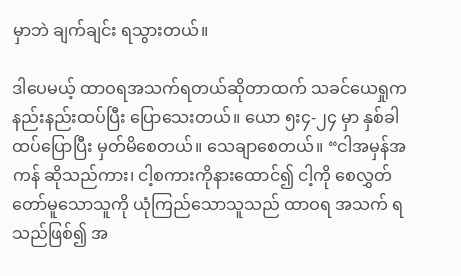မှာဘဲ ချက်ချင်း ရသွားတယ်။

ဒါပေမယ့် ထာဝရအသက်ရတယ်ဆိုတာထက် သခင်ယေရှုက နည်းနည်းထပ်ပြီး ပြောသေးတယ်။ ယော ၅း၄-၂၄ မှာ နှစ်ခါ ထပ်ပြောပြီး မှတ်မိစေတယ်။ သေချာစေတယ်။ “ငါအမှန်အကန် ဆိုသည်ကား၊ ငါ့စကားကိုနားထောင်၍ ငါ့ကို စေလွှတ်တော်မူသောသူကို ယုံကြည်သောသူသည် ထာဝရ အသက် ရသည်ဖြစ်၍ အ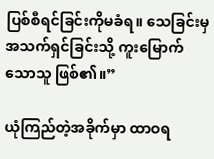ပြစ်စီရင်ခြင်းကိုမခံရ။ သေခြင်းမှ အသက်ရှင်ခြင်းသို့ ကူးမြောက်သောသူ ဖြစ်၏။”

ယုံကြည်တဲ့အခိုက်မှာ ထာဝရ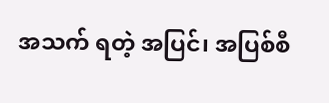အသက် ရတဲ့ အပြင်၊ အပြစ်စီ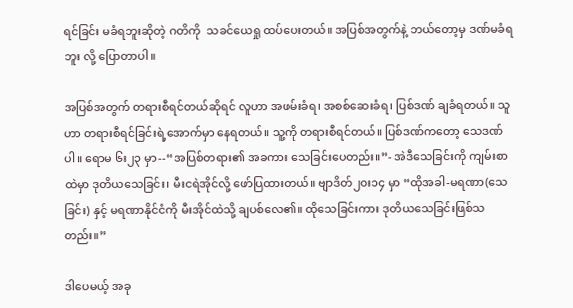ရင်ခြင်း မခံရဘူးဆိုတဲ့ ဂတိကို  သခင်ယေရှု ထပ်ပေးတယ်။ အပြစ်အတွက်နဲ့ ဘယ်တော့မှ ဒဏ်မခံရဘူး လို့ ပြောတာပါ။

အပြစ်အတွက် တရားစီရင်တယ်ဆိုရင် လူဟာ အဖမ်းခံရ၊ အစစ်ဆေးခံရ၊ ပြစ်ဒဏ် ချခံရတယ်။ သူဟာ တရားစီရင်ခြင်းရဲ့အောက်မှာ နေရတယ်။ သူ့ကို တရားစီရင်တယ်။ ပြစ်ဒဏ်ကတော့ သေဒဏ်ပါ။ ရောမ ၆း၂၃ မှာ--“အပြစ်တရား၏ အခကား သေခြင်းပေတည်း။”- အဲဒီသေခြင်းကို ကျမ်းစာထဲမှာ ဒုတိယသေခြင်း၊ မီးငရဲအိုင်လို့ ဖော်ပြထားတယ်။ ဗျာဒိတ်၂၀း၁၄ မှာ “ထိုအခါ-မရဏာ(သေခြင်း) နှင့် မရဏာနိုင်ငံကို မီးအိုင်ထဲသို့ ချပစ်လေ၏။ ထိုသေခြင်းကား ဒုတိယသေခြင်းဖြစ်သတည်း။”

ဒါပေမယ့် အခု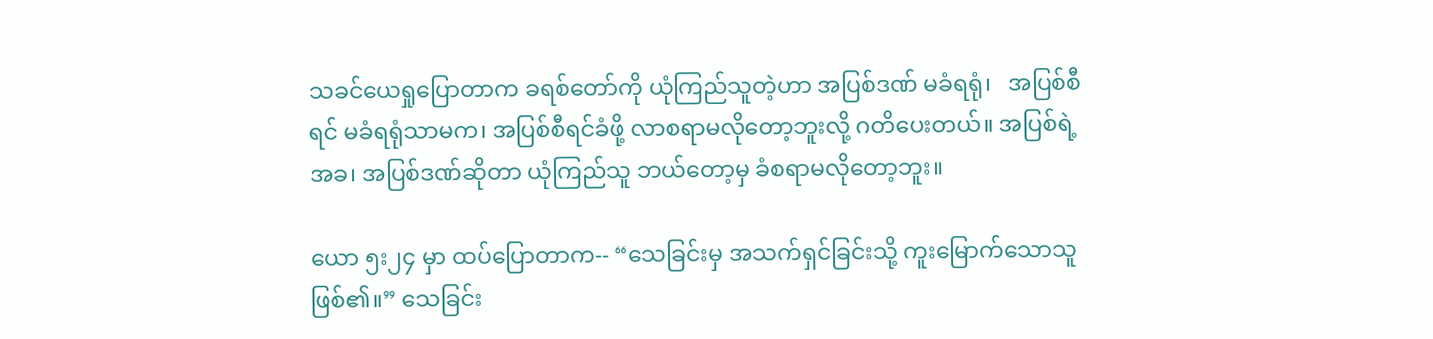သခင်ယေရှုပြောတာက ခရစ်တော်ကို ယုံကြည်သူတဲ့ဟာ အပြစ်ဒဏ် မခံရရုံ၊   အပြစ်စီရင် မခံရရုံသာမက၊ အပြစ်စီရင်ခံဖို့ လာစရာမလိုတော့ဘူးလို့ ဂတိပေးတယ်။ အပြစ်ရဲ့အခ၊ အပြစ်ဒဏ်ဆိုတာ ယုံကြည်သူ ဘယ်တော့မှ ခံစရာမလိုတော့ဘူး။

ယော ၅း၂၄ မှာ ထပ်ပြောတာက-- “သေခြင်းမှ အသက်ရှင်ခြင်းသို့ ကူးမြောက်သောသူ ဖြစ်၏။” သေခြင်း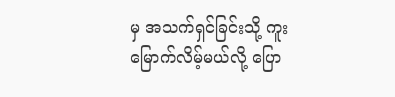မှ အသက်ရှင်ခြင်းသို့ ကူးမြောက်လိမ့်မယ်လို့ ပြော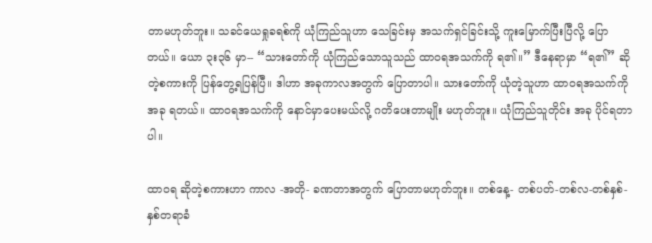တာမဟုတ်ဘူး။ သခင်ယေရှုခရစ်ကို ယုံကြည်သူဟာ သေခြင်းမှ အသက်ရှင်ခြင်းသို့ ကူးမြောက်ပြီးပြီလို့ ပြောတယ်။ ယော ၃း၃၆ မှာ-- “သားတော်ကို ယုံကြည်သောသူသည် ထာဝရအသက်ကို ရ၏။” ဒီနေရာမှာ “ရ၏” ဆိုတဲ့စကားကို ပြန်တွေ့ရပြန်ပြီ။ ဒါဟာ အခုကာလအတွက် ပြောတာပါ။ သားတော်ကို ယုံတဲ့သူဟာ ထာဝရအသက်ကို အခု ရတယ်။ ထာဝရအသက်ကို နောင်မှာပေးမယ်လို့ ဂတိပေးတာမျိုး မဟုတ်ဘူး။ ယုံကြည်သူတိုင်း အခု ပိုင်ရတာပါ။

ထာဝရ ဆိုတဲ့စကားဟာ ကာလ -အတို- ခဏတာအတွက် ပြောတာမဟုတ်ဘူး။ တစ်နေ့- တစ်ပတ်-တစ်လ-တစ်နှစ်- နှစ်တရာခံ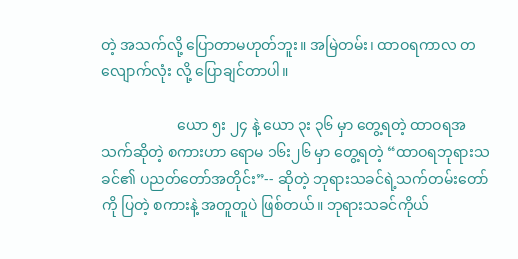တဲ့ အသက်လို့ ပြောတာမဟုတ်ဘူး။ အမြဲတမ်း၊ ထာဝရကာလ တလျောက်လုံး လို့ ပြောချင်တာပါ။

                     ယော ၅း ၂၄ နဲ့ ယော ၃း ၃၆ မှာ တွေ့ရတဲ့ ထာဝရအသက်ဆိုတဲ့ စကားဟာ ရောမ ၁၆း၂၆ မှာ တွေ့ရတဲ့ “ထာဝရဘုရားသခင်၏ ပညတ်တော်အတိုင်း”-- ဆိုတဲ့ ဘုရားသခင်ရဲ့သက်တမ်းတော်ကို ပြတဲ့ စကားနဲ့ အတူတူပဲ ဖြစ်တယ်။ ဘုရားသခင်ကိုယ်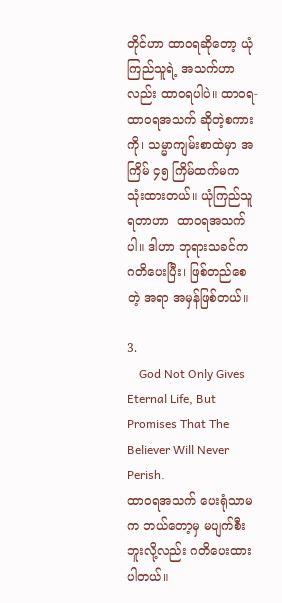တိုင်ဟာ ထာဝရဆိုတော့ ယုံကြည်သူရဲ့ အသက်ဟာလည်း ထာဝရပါပဲ။ ထာဝရ-ထာဝရအသက် ဆိုတဲ့စကားကို၊ သမ္မာကျမ်းစာထဲမှာ အကြိမ် ၄၅ ကြိမ်ထက်မက သုံးထားတယ်။ ယုံကြည်သူရတာဟာ  ထာဝရအသက်ပါ။ ဒါဟာ ဘုရားသခင်က ဂတိပေးပြီး၊ ဖြစ်တည်စေတဲ့ အရာ အမှန်ဖြစ်တယ်။

3.
    God Not Only Gives Eternal Life, But Promises That The Believer Will Never Perish.
ထာဝရအသက် ပေးရုံသာမက ဘယ်တော့မှ မပျက်စီးဘူးလို့လည်း ဂတိပေးထားပါတယ်။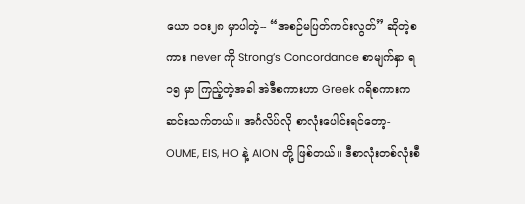ယော ၁၀း၂၈ မှာပါတဲ့-- “အစဉ်မပြတ်ကင်းလွတ်” ဆိုတဲ့စကား never ကို Strong’s Concordance စာမျက်နှာ ရ၁၅ မှာ ကြည့်တဲ့အခါ အဲဒီစကားဟာ Greek ဂရိစကားက ဆင်းသက်တယ်။ အင်္ဂလိပ်လို စာလုံးပေါင်းရင်တော့- OUME, EIS, HO နဲ့ AION တို့ ဖြစ်တယ်။ ဒီစာလုံးတစ်လုံးစီ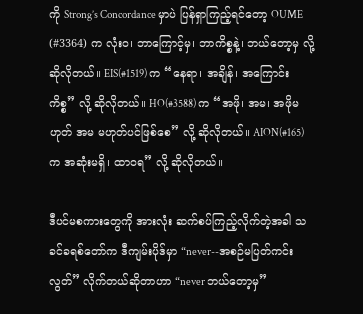ကို Strong’s Concordance မှာပဲ ပြန်ရှာကြည့်ရင်တော့ OUME (#3364) က လုံးဝ၊ ဘာကြောင့်မှ၊ ဘာကိစ္စနဲ့၊ ဘယ်တော့မှ လို့ ဆိုလိုတယ်။ EIS(#1519) က “နေရာ၊ အချိန်၊ အကြောင်းကိစ္စ” လို့ ဆိုလိုတယ်။ HO(#3588) က “အဖို၊ အမ၊ အဖိုမဟုတ် အမ မဟုတ်ပင်ဖြစ်စေ” လို့ ဆိုလိုတယ်။ AION(#165) က အဆုံးမရှိ၊ ထာဝရ” လို့ ဆိုလိုတယ်။

ဒီပင်မစကားတွေကို အားလုံး ဆက်စပ်ကြည့်လိုက်တဲ့အခါ သခင်ခရစ်တော်က ဒီကျမ်းပိုဒ်မှာ “never--အစဉ်မပြတ်ကင်းလွတ်” လိုက်တယ်ဆိုတာဟာ “never ဘယ်တော့မှ”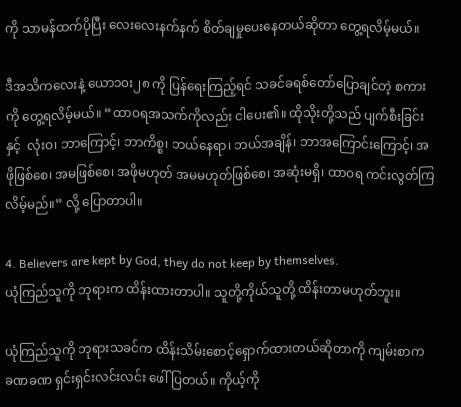ကို သာမန်ထက်ပိုပြီး လေးလေးနက်နက် စိတ်ချမှုပေးနေတယ်ဆိုတာ တွေ့ရလိမ့်မယ်။

ဒီအသိကလေးနဲ့ ယော၁၀း၂၈ ကို ပြန်ရေးကြည့်ရင် သခင်ခရစ်တော်ပြောချင်တဲ့ စကားကို တွေ့ရလိမ့်မယ်။ “ထာဝရအသက်ကိုလည်း ငါပေး၏။ ထိုသိုးတို့သည် ပျက်စီးခြင်းနှင့်  လုံးဝ၊ ဘာကြောင့်၊ ဘာကိစ္စ၊ ဘယ်နေရာ၊ ဘယ်အချိန်၊ ဘာအကြောင်းကြောင့်၊ အဖိုဖြစ်စေ၊ အမဖြစ်စေ၊ အဖိုမဟုတ် အမမဟုတ်ဖြစ်စေ၊ အဆုံးမရှိ၊ ထာဝရ ကင်းလွတ်ကြလိမ့်မည်။” လို့ ပြောတာပါ။

4. Believers are kept by God, they do not keep by themselves.
ယုံကြည်သူကို ဘုရားက ထိန်းထားတာပါ။ သူတို့ကိုယ်သူတို့ ထိန်းတာမဟုတ်ဘူး။

ယုံကြည်သူကို ဘုရားသခင်က ထိန်းသိမ်းစောင့်ရှောက်ထားတယ်ဆိုတာကို ကျမ်းစာက ခဏခဏ ရှင်းရှင်းလင်းလင်း ဖေါ်ပြတယ်။ ကိုယ့်ကို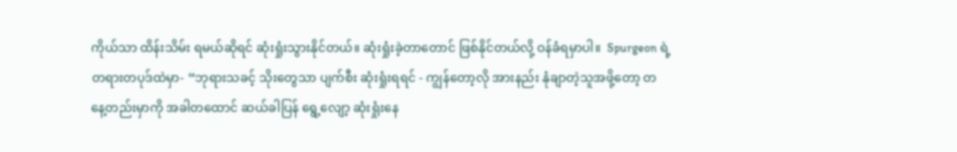ကိုယ်သာ ထိန်းသိမ်း ရမယ်ဆိုရင် ဆုံးရှုံးသွားနိုင်တယ်။ ဆုံးရှုံးခဲ့တာတောင် ဖြစ်နိုင်တယ်လို့ ဝန်ခံရမှာပါ။  Spurgeon ရဲ့ တရားတပုဒ်ထဲမှာ- “ဘုရားသခင့် သိုးတွေသာ ပျက်စီး ဆုံးရှုံးရရင် - ကျွန်တော့လို အားနည်း နုံချာတဲ့သူအဖို့တော့ တနေ့တည်းမှာကို အခါတထောင် ဆယ်ခါပြန် ရွေ့လျော့ ဆုံးရှုံးနေ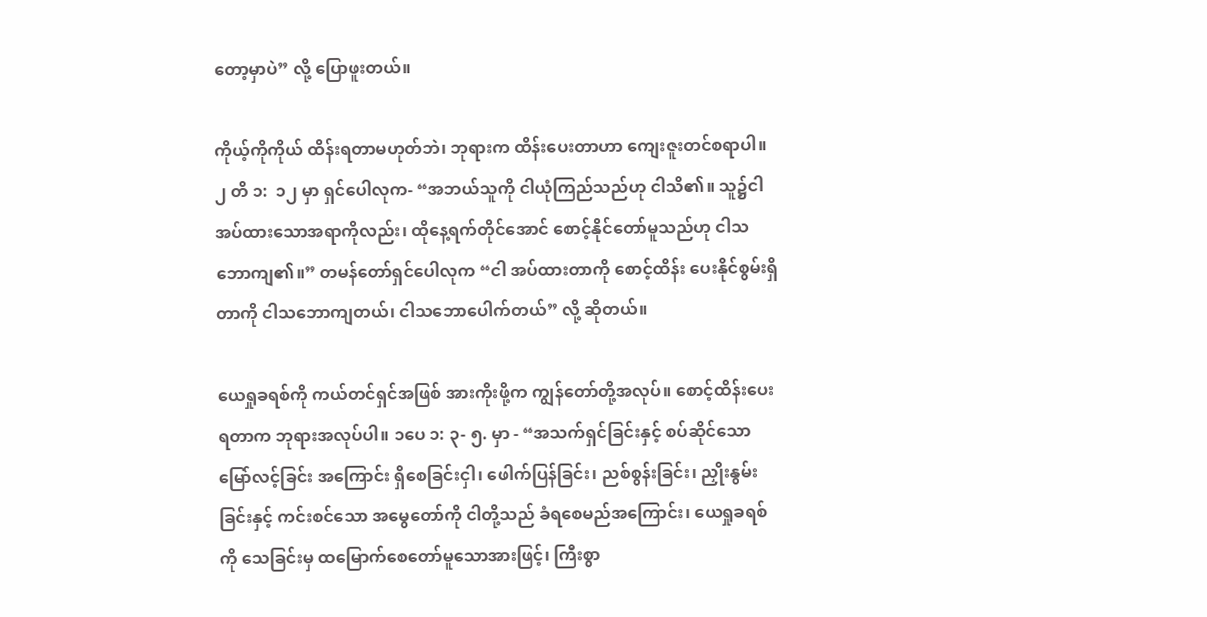တော့မှာပဲ” လို့ ပြောဖူးတယ်။

ကိုယ့်ကိုကိုယ် ထိန်းရတာမဟုတ်ဘဲ၊ ဘုရားက ထိန်းပေးတာဟာ ကျေးဇူးတင်စရာပါ။ ၂ တိ ၁:  ၁၂ မှာ ရှင်ပေါလုက- “အဘယ်သူကို ငါယုံကြည်သည်ဟု ငါသိ၏။ သူ၌ငါအပ်ထားသောအရာကိုလည်း၊ ထိုနေ့ရက်တိုင်အောင် စောင့်နိုင်တော်မူသည်ဟု ငါသဘောကျ၏။” တမန်တော်ရှင်ပေါလုက “ငါ အပ်ထားတာကို စောင့်ထိန်း ပေးနိုင်စွမ်းရှိတာကို ငါသဘောကျတယ်၊ ငါသဘောပေါက်တယ်” လို့ ဆိုတယ်။

ယေရှုခရစ်ကို ကယ်တင်ရှင်အဖြစ် အားကိုးဖို့က ကျွန်တော်တို့အလုပ်။ စောင့်ထိန်းပေးရတာက ဘုရားအလုပ်ပါ။ ၁ပေ ၁: ၃- ၅. မှာ - “အသက်ရှင်ခြင်းနှင့် စပ်ဆိုင်သော မြော်လင့်ခြင်း အကြောင်း ရှိစေခြင်းငှါ၊ ဖေါက်ပြန်ခြင်း၊ ညစ်စွန်းခြင်း၊ ညှိုးနွမ်းခြင်းနှင့် ကင်းစင်သော အမွေတော်ကို ငါတို့သည် ခံရစေမည်အကြောင်း၊ ယေရှုခရစ်ကို သေခြင်းမှ ထမြောက်စေတော်မူသောအားဖြင့်၊ ကြီးစွာ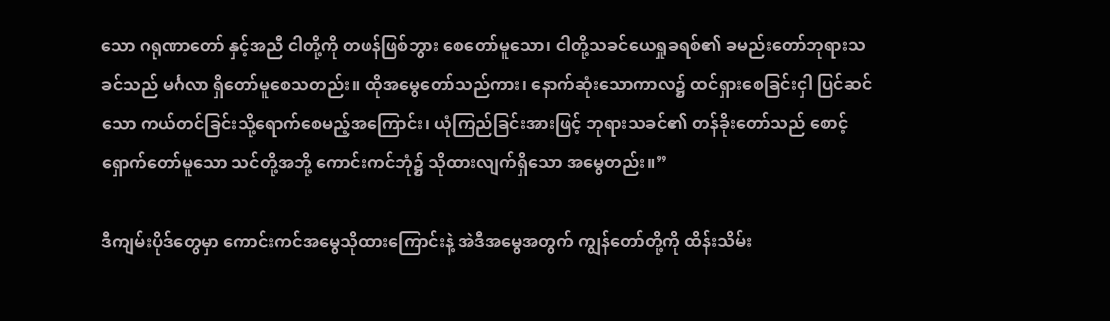သော ဂရုဏာတော် နှင့်အညီ ငါတို့ကို တဖန်ဖြစ်ဘွား စေတော်မူသော၊ ငါတို့သခင်ယေရှုခရစ်၏ ခမည်းတော်ဘုရားသခင်သည် မင်္ဂလာ ရှိတော်မူစေသတည်း။ ထိုအမွေတော်သည်ကား၊ နောက်ဆုံးသောကာလ၌ ထင်ရှားစေခြင်းငှါ ပြင်ဆင်သော ကယ်တင်ခြင်းသို့ရောက်စေမည့်အကြောင်း၊ ယုံကြည်ခြင်းအားဖြင့် ဘုရားသခင်၏ တန်ခိုးတော်သည် စောင့်ရှောက်တော်မူသော သင်တို့အဘို့ ကောင်းကင်ဘုံ၌ သိုထားလျက်ရှိသော အမွေတည်း။”

ဒီကျမ်းပိုဒ်တွေမှာ ကောင်းကင်အမွေသိုထားကြောင်းနဲ့ အဲဒီအမွေအတွက် ကျွန်တော်တို့ကို ထိန်းသိမ်း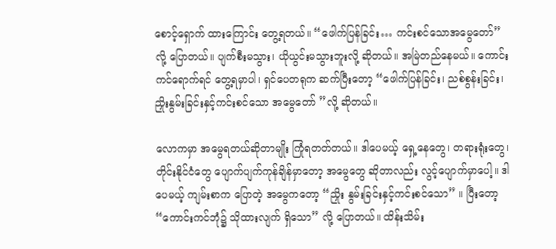စောင့်ရှောက် ထားကြောင်း တွေ့ရတယ်။ “ဖေါက်ပြန်ခြင်း… ကင်းစင်သောအမွေတော်” လို့ ပြောတယ်။ ပျက်စီးမသွား၊ ယိုယွင်းမသွားဘူးလို့ ဆိုတယ်။ အမြဲတည်နေမယ်။ ကောင်းကင်ရောက်ရင် တွေ့ရမှာပါ၊ ရှင်ပေတရုက ဆက်ပြီးတော့ “ဖေါက်ပြန်ခြင်း၊ ညစ်စွန်းခြင်း၊ ညှိုးနွမ်းခြင်းနှင့်ကင်းစင်သော အမွေတော် ”လို့ ဆိုတယ်။

လောကမှာ အမွေရတယ်ဆိုတာမျိုး ကြုံရတတ်တယ်။ ဒါပေမယ့် ရှေ့နေတွေ၊ တရားရုံးတွေ၊ တိုင်းနိုင်ငံတွေ ပျောက်ပျက်ကုန်ချိန်မှာတော့ အမွေတွေ ဆိုတာလည်း လွင့်ပျောက်မှာပေါ့။ ဒါပေမယ့် ကျမ်းစာက ပြောတဲ့ အမွေကတော့ “ညှိုး နွမ်းခြင်းနှင့်ကင်းစင်သော” ။ ပြီးတော့ “ကောင်းကင်ဘုံ၌ သိုထားလျက် ရှိသော” လို့ ပြောတယ်။ ထိန်းသိမ်း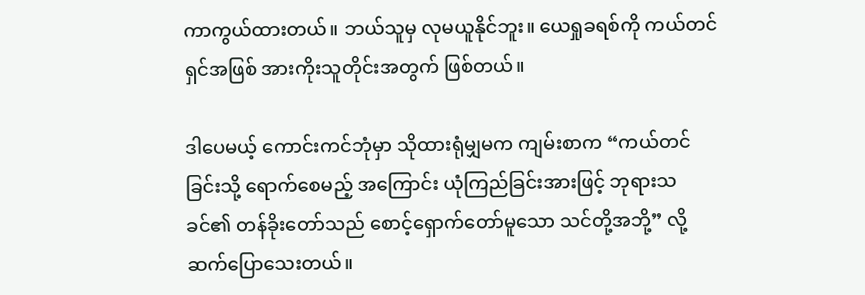ကာကွယ်ထားတယ်။ ဘယ်သူမှ လုမယူနိုင်ဘူး။ ယေရှုခရစ်ကို ကယ်တင်ရှင်အဖြစ် အားကိုးသူတိုင်းအတွက် ဖြစ်တယ်။

ဒါပေမယ့် ကောင်းကင်ဘုံမှာ သိုထားရုံမျှမက ကျမ်းစာက “ကယ်တင်ခြင်းသို့ ရောက်စေမည့် အကြောင်း ယုံကြည်ခြင်းအားဖြင့် ဘုရားသခင်၏ တန်ခိုးတော်သည် စောင့်ရှောက်တော်မူသော သင်တို့အဘို့” လို့ ဆက်ပြောသေးတယ်။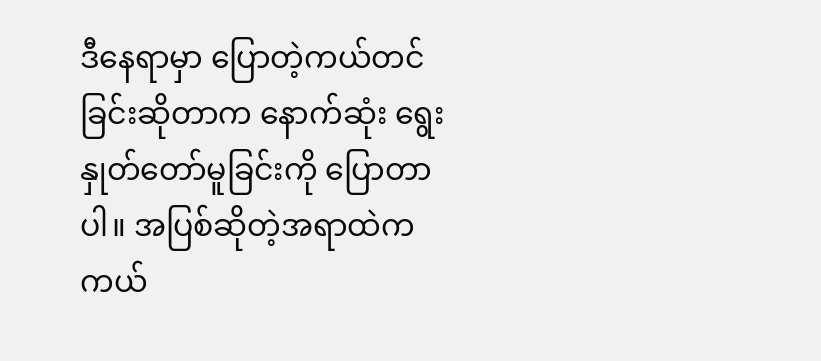ဒီနေရာမှာ ပြောတဲ့ကယ်တင်ခြင်းဆိုတာက နောက်ဆုံး ရွေးနှုတ်တော်မူခြင်းကို ပြောတာပါ။ အပြစ်ဆိုတဲ့အရာထဲက ကယ်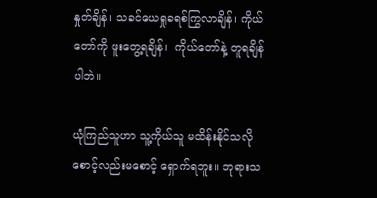နှုတ်ချိန်၊ သခင်ယေရှုခရစ်ကြွလာချိန်၊ ကိုယ်တော်ကို ဖူးတွေ့ရချိန်၊  ကိုယ်တော်နဲ့ တူရချိန်ပါဘဲ။

ယုံကြည်သူဟာ သူ့ကိုယ်သူ မထိန်းနိုင်သလို စောင့်လည်းမစောင့် ရှောက်ရဘူး။ ဘုရားသ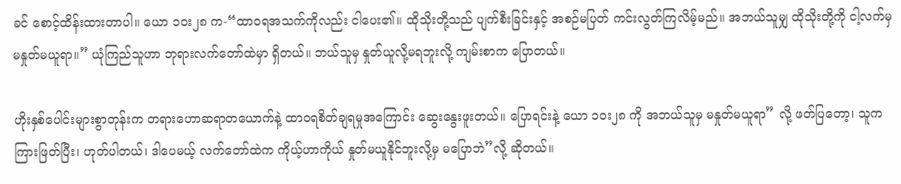ခင် စောင့်ထိန်းထားတာပါ။ ယော ၁၀း၂၈ က-“ထာဝရအသက်ကိုလည်း ငါပေး၏။ ထိုသိုးတို့သည် ပျက်စီးခြင်းနှင့် အစဉ်မပြတ် ကင်းလွတ်ကြလိမ့်မည်။ အဘယ်သူမျှ ထိုသိုးတို့ကို ငါ့လက်မှ မနှုတ်မယူရာ။” ယုံကြည်သူဟာ ဘုရားလက်တော်ထဲမှာ ရှိတယ်။ ဘယ်သူမှ နှုတ်ယူလို့မရဘူးလို့ ကျမ်းစာက ပြောတယ်။

ဟိုးနှစ်ပေါင်းများစွာတုန်းက တရားဟောဆရာတယောက်နဲ့ ထာဝရစိတ်ချရမှုအကြောင်း ဆွေးနွေးဖူးတယ်။ ပြောရင်းနဲ့ ယော ၁၀း၂၈ ကို အဘယ်သူမှ မနှုတ်မယူရာ” လို့ ဖတ်ပြတော့၊ သူက ကြားဖြတ်ပြီး၊ ဟုတ်ပါတယ်၊ ဒါပေမယ့် လက်တော်ထဲက ကိုယ့်ဟာကိုယ် နှုတ်မယူနိုင်ဘူးလို့မှ မပြောဘဲ”လို့ ဆိုတယ်။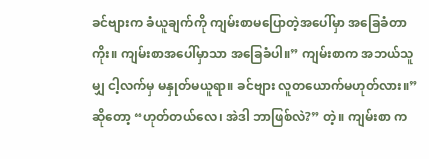ခင်ဗျားက ခံယူချက်ကို ကျမ်းစာမပြောတဲ့အပေါ်မှာ အခြေခံတာကိုး။ ကျမ်းစာအပေါ်မှာသာ အခြေခံပါ။” ကျမ်းစာက အဘယ်သူမျှ ငါ့လက်မှ မနှုတ်မယူရာ။ ခင်ဗျား လူတယောက်မဟုတ်လား။” ဆိုတော့ “ဟုတ်တယ်လေ၊ အဲဒါ ဘာဖြစ်လဲ?” တဲ့။ ကျမ်းစာ က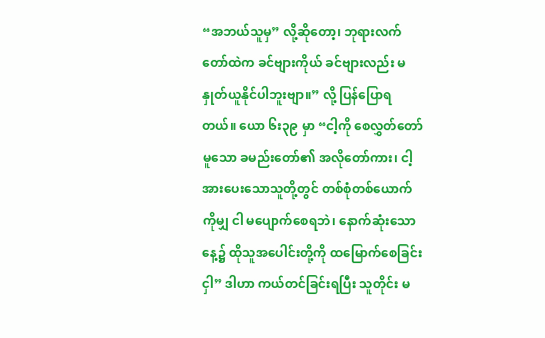“အဘယ်သူမှ” လို့ဆိုတော့၊ ဘုရားလက်တော်ထဲက ခင်ဗျားကိုယ် ခင်ဗျားလည်း မနှုတ်ယူနိုင်ပါဘူးဗျာ။” လို့ ပြန်ပြောရတယ်။ ယော ၆း၃၉ မှာ “ငါ့ကို စေလွှတ်တော်မူသော ခမည်းတော်၏ အလိုတော်ကား၊ ငါ့အားပေးသောသူတို့တွင် တစ်စုံတစ်ယောက်ကိုမျှ ငါ မပျောက်စေရဘဲ၊ နောက်ဆုံးသောနေ့၌ ထိုသူအပေါင်းတို့ကို ထမြောက်စေခြင်းငှါ” ဒါဟာ ကယ်တင်ခြင်းရပြီး သူတိုင်း မ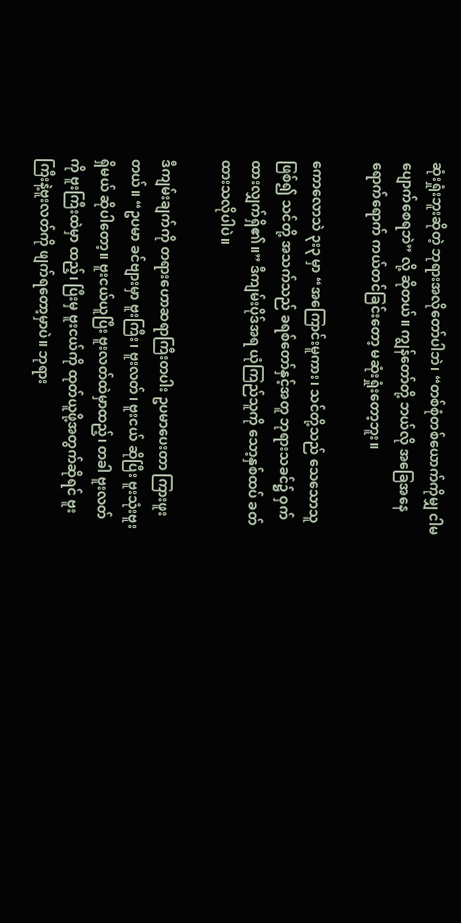ဆုံးရှုံးဘူးဆိုတဲ့ ဘုရားအလိုတော်ပါဘဲ၊ “တစ်စုံတစ်ယောက်ကိုမျှ ငါမပျောက်စေရဘဲ” လို့ ဆိုတယ်။ ကျွန်တော်တို့ ဘယ်လို အခြေအနေရောက်ရောက် ကယ်တင်ခြင်းတော့ မဆုံးရှုံးတော့ဘူး။

ကောလောသဲ ၃း၃ မှာ “အကြောင်းမူကား၊ သင်တို့သည် သေသောသူဖြစ်၍ သင်တို့ အသက်သည် ခရစ်တော်နှင့်အတူ ဘုရားသခင်၌ ဝှက်ထားလျှက်ရှိ၏။” ဒီကျမ်းပိုဒ်အရ ယုံကြည်သူကို သော့နှစ်ထပ် ခတ်ထားသလိုပါပဲ။

ဒီကျမ်းချက်ကို တရားဟောဆရာကြီးတပါး ဥပမာပေးတာ ကြားဖူးတယ်။ “ဥပမာ ခင်ဗျားမှာ ဗူးကြီး၊ ဗူးလတ်၊ ဗူးငယ် ဆိုပြီး ဗူးသုံးဗူးရှိမယ် ဆိုပါတော့။ ဗူးငယ်ယူပြီး ဗူးလတ်ထဲမှာထည့်၊ တခါ ဗူးလတ်ကို ဗူးကြီးထဲမှာ ထည့်၊ ပြီးမှ ဗူးငယ်ကို ထုတ်ယူဖို့အတွက်ဆိုရင် ဗူးကြီးနဲ့ဗူးလတ်ကို ဖျက်ရတော့မှာပဲ။ ဘုရား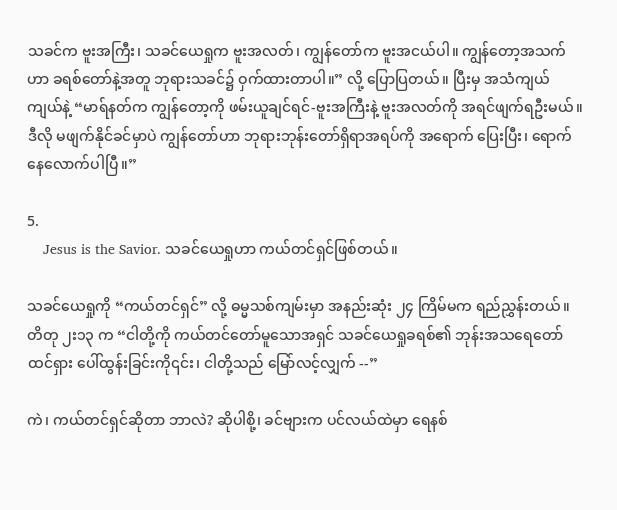သခင်က ဗူးအကြီး၊ သခင်ယေရှုက ဗူးအလတ်၊ ကျွန်တော်က ဗူးအငယ်ပါ။ ကျွန်တော့အသက်ဟာ ခရစ်တော်နဲ့အတူ ဘုရားသခင်၌ ဝှက်ထားတာပါ။” လို့ ပြောပြတယ်။ ပြီးမှ အသံကျယ်ကျယ်နဲ့ “မာရ်နတ်က ကျွန်တော့ကို ဖမ်းယူချင်ရင်-ဗူးအကြီးနဲ့ ဗူးအလတ်ကို အရင်ဖျက်ရဦးမယ်။ ဒီလို မဖျက်နိုင်ခင်မှာပဲ ကျွန်တော်ဟာ ဘုရားဘုန်းတော်ရှိရာအရပ်ကို အရောက် ပြေးပြီး၊ ရောက်နေလောက်ပါပြီ။”

5.
    Jesus is the Savior. သခင်ယေရှုဟာ ကယ်တင်ရှင်ဖြစ်တယ်။

သခင်ယေရှုကို “ကယ်တင်ရှင်” လို့ ဓမ္မသစ်ကျမ်းမှာ အနည်းဆုံး ၂၄ ကြိမ်မက ရည်ညွှန်းတယ်။ တိတု ၂း၁၃ က “ငါတို့ကို ကယ်တင်တော်မူသောအရှင် သခင်ယေရှုခရစ်၏ ဘုန်းအသရေတော် ထင်ရှား ပေါ်ထွန်းခြင်းကို၎င်း၊ ငါတို့သည် မြော်လင့်လျှက် --”

ကဲ၊ ကယ်တင်ရှင်ဆိုတာ ဘာလဲ? ဆိုပါစို့၊ ခင်ဗျားက ပင်လယ်ထဲမှာ ရေနစ်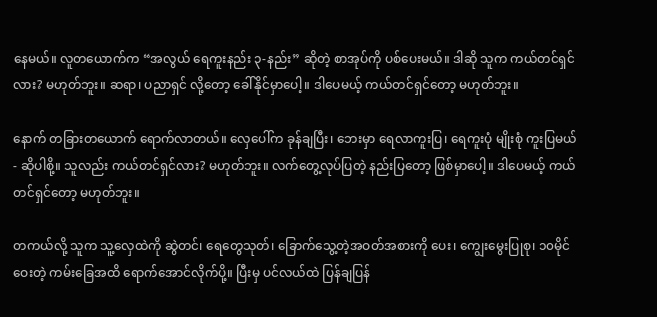နေမယ်။ လူတယောက်က “အလွယ် ရေကူးနည်း ၃-နည်း” ဆိုတဲ့ စာအုပ်ကို ပစ်ပေးမယ်။ ဒါဆို သူက ကယ်တင်ရှင်လား? မဟုတ်ဘူး။ ဆရာ၊ ပညာရှင် လို့တော့ ခေါ်နိုင်မှာပေါ့။ ဒါပေမယ့် ကယ်တင်ရှင်တော့ မဟုတ်ဘူး။

နောက် တခြားတယောက် ရောက်လာတယ်။ လှေပေါ်က ခုန်ချပြီး၊ ဘေးမှာ ရေလာကူးပြ၊ ရေကူးပုံ မျိုးစုံ ကူးပြမယ်- ဆိုပါစို့။ သူလည်း ကယ်တင်ရှင်လား? မဟုတ်ဘူး။ လက်တွေ့လုပ်ပြတဲ့ နည်းပြတော့ ဖြစ်မှာပေါ့။ ဒါပေမယ့် ကယ်တင်ရှင်တော့ မဟုတ်ဘူး။

တကယ်လို့ သူက သူ့လှေထဲကို ဆွဲတင်၊ ရေတွေသုတ်၊ ခြောက်သွေ့တဲ့အဝတ်အစားကို ပေး၊ ကျွေးမွေးပြုစု၊ ၁၀မိုင်ဝေးတဲ့ ကမ်းခြေအထိ ရောက်အောင်လိုက်ပို့။ ပြီးမှ ပင်လယ်ထဲ ပြန်ချပြန်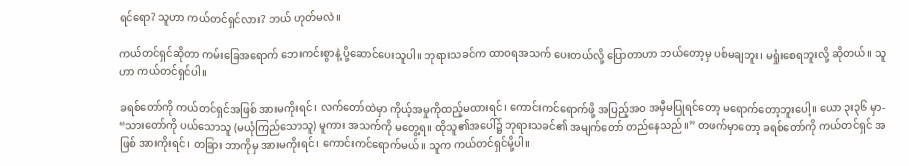ရင်ရော? သူဟာ ကယ်တင်ရှင်လား? ဘယ် ဟုတ်မလဲ။

ကယ်တင်ရှင်ဆိုတာ ကမ်းခြေအရောက် ဘေးကင်းစွာနဲ့ ပို့ဆောင်ပေးသူပါ။ ဘုရားသခင်က ထာဝရအသက် ပေးတယ်လို့ ပြောတာဟာ ဘယ်တော့မှ ပစ်မချဘူး၊ မရှုံးစေရဘူးလို့ ဆိုတယ်။ သူဟာ ကယ်တင်ရှင်ပါ။

ခရစ်တော်ကို ကယ်တင်ရှင်အဖြစ် အားမကိုးရင်၊ လက်တော်ထဲမှာ ကိုယ့်အမှုကိုထည့်မထားရင်၊ ကောင်းကင်ရောက်ဖို့ အပြည့်အဝ အမှီမပြုရင်တော့ မရောက်တော့ဘူးပေါ့။ ယော ၃း၃၆ မှာ- “သားတော်ကို ပယ်သောသူ (မယုံကြည်သောသူ) မူကား အသက်ကို မတွေ့ရ။ ထိုသူ၏အပေါ်၌ ဘုရားသခင်၏ အမျက်တော် တည်နေသည်။” တဖက်မှာတော့ ခရစ်တော်ကို ကယ်တင်ရှင် အဖြစ် အားကိုးရင်၊ တခြား ဘာကိုမှ အားမကိုးရင်၊ ကောင်းကင်ရောက်မယ်။ သူက ကယ်တင်ရှင်မို့ပါ။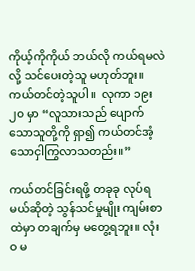ကိုယ့်ကိုကိုယ် ဘယ်လို ကယ်ရမလဲလို့ သင်ပေးတဲ့သူ မဟုတ်ဘူး။ ကယ်တင်တဲ့သူပါ။  လုကာ ၁၉း၂၀ မှာ “လူသားသည် ပျောက်သောသူတို့ကို ရှာ၍ ကယ်တင်အံ့သောငှါကြွလာသတည်း။”

ကယ်တင်ခြင်းရဖို့ တခုခု လုပ်ရမယ်ဆိုတဲ့ သွန်သင်မှုမျိုး ကျမ်းစာထဲမှာ တချက်မှ မတွေ့ရဘူး။ လုံးဝ မ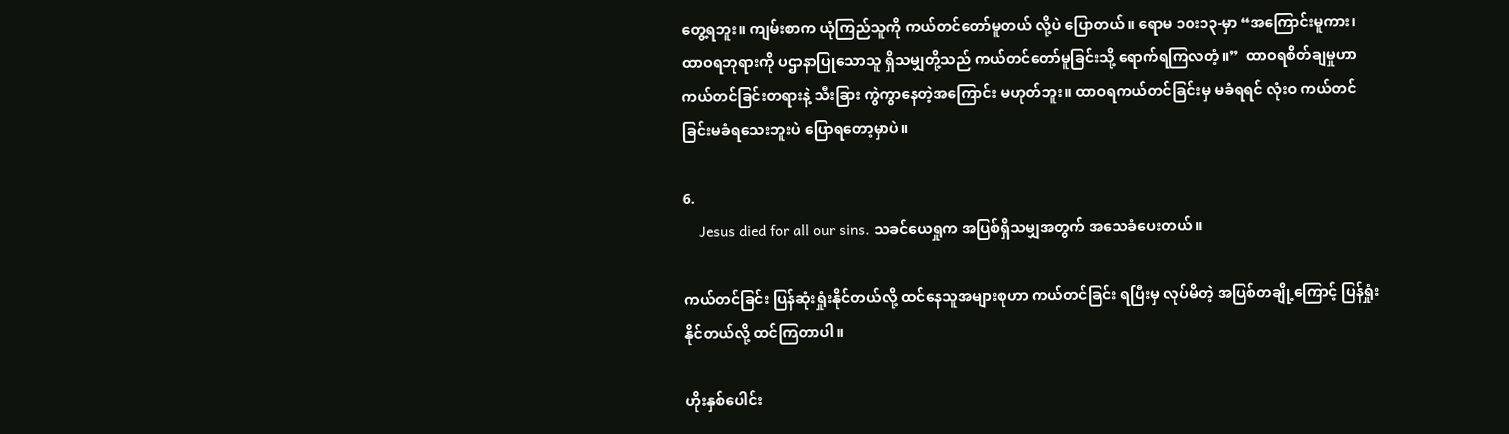တွေ့ရဘူး။ ကျမ်းစာက ယုံကြည်သူကို ကယ်တင်တော်မူတယ် လို့ပဲ ပြောတယ်။ ရောမ ၁၀း၁၃-မှာ “အကြောင်းမူကား၊ ထာဝရဘုရားကို ပဌာနာပြုသောသူ ရှိသမျှတို့သည် ကယ်တင်တော်မူခြင်းသို့ ရောက်ရကြလတံ့။”  ထာဝရစိတ်ချမှုဟာ ကယ်တင်ခြင်းတရားနဲ့ သီးခြား ကွဲကွာနေတဲ့အကြောင်း မဟုတ်ဘူး။ ထာဝရကယ်တင်ခြင်းမှ မခံရရင် လုံးဝ ကယ်တင်ခြင်းမခံရသေးဘူးပဲ ပြောရတော့မှာပဲ။

6.
    Jesus died for all our sins. သခင်ယေရှုက အပြစ်ရှိသမျှအတွက် အသေခံပေးတယ်။

ကယ်တင်ခြင်း ပြန်ဆုံးရှုံးနိုင်တယ်လို့ ထင်နေသူအများစုဟာ ကယ်တင်ခြင်း ရပြီးမှ လုပ်မိတဲ့ အပြစ်တချို့ကြောင့် ပြန်ရှုံးနိုင်တယ်လို့ ထင်ကြတာပါ။

ဟိုးနှစ်ပေါင်း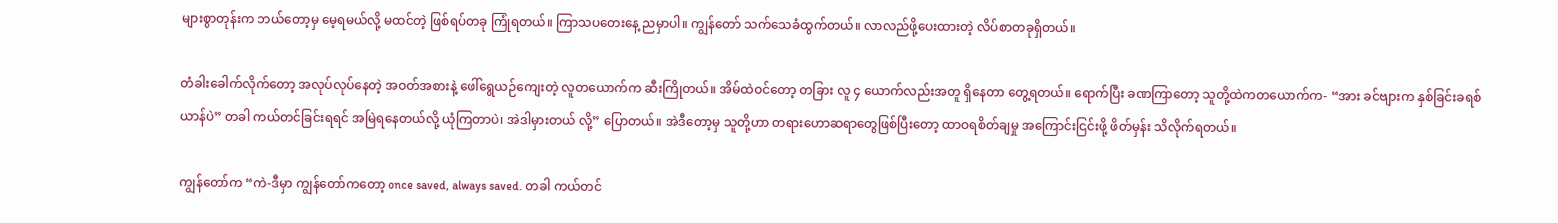များစွာတုန်းက ဘယ်တော့မှ မေ့ရမယ်လို့ မထင်တဲ့ ဖြစ်ရပ်တခု ကြုံရတယ်။ ကြာသပတေးနေ့ ညမှာပါ။ ကျွန်တော် သက်သေခံထွက်တယ်။ လာလည်ဖို့ပေးထားတဲ့ လိပ်စာတခုရှိတယ်။

တံခါးခေါက်လိုက်တော့ အလုပ်လုပ်နေတဲ့ အဝတ်အစားနဲ့ ဖေါ်ရွေယဉ်ကျေးတဲ့ လူတယောက်က ဆီးကြိုတယ်။ အိမ်ထဲဝင်တော့ တခြား လူ ၄ ယောက်လည်းအတူ ရှိနေတာ တွေ့ရတယ်။ ရောက်ပြီး ခဏကြာတော့ သူတို့ထဲကတယောက်က- “အား ခင်ဗျားက နှစ်ခြင်းခရစ်ယာန်ပဲ” တခါ ကယ်တင်ခြင်းရရင် အမြဲရနေတယ်လို့ ယုံကြတာပဲ၊ အဲဒါမှားတယ် လို့” ပြောတယ်။ အဲဒီတော့မှ သူတို့ဟာ တရားဟောဆရာတွေဖြစ်ပြီးတော့ ထာဝရစိတ်ချမှု အကြောင်းငြင်းဖို့ ဖိတ်မှန်း သိလိုက်ရတယ်။

ကျွန်တော်က “ကဲ-ဒီမှာ ကျွန်တော်ကတော့ once saved, always saved. တခါ ကယ်တင်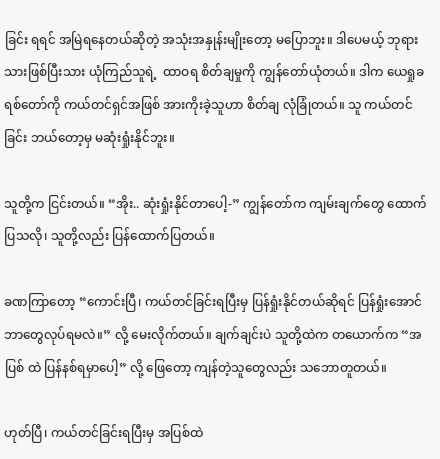ခြင်း ရရင် အမြဲရနေတယ်ဆိုတဲ့ အသုံးအနှုန်းမျိုးတော့ မပြောဘူး။ ဒါပေမယ့် ဘုရားသားဖြစ်ပြီးသား ယုံကြည်သူရဲ့  ထာဝရ စိတ်ချမှုကို ကျွန်တော်ယုံတယ်။ ဒါက ယေရှုခရစ်တော်ကို ကယ်တင်ရှင်အဖြစ် အားကိုးခဲ့သူဟာ စိတ်ချ လုံခြုံတယ်။ သူ ကယ်တင်ခြင်း ဘယ်တော့မှ မဆုံးရှုံးနိုင်ဘူး။

သူတို့က ငြင်းတယ်။ “အိုး.. ဆုံးရှုံးနိုင်တာပေါ့-” ကျွန်တော်က ကျမ်းချက်တွေ ထောက်ပြသလို၊ သူတို့လည်း ပြန်ထောက်ပြတယ်။

ခဏကြာတော့ “ကောင်းပြီ၊ ကယ်တင်ခြင်းရပြီးမှ ပြန်ရှုံးနိုင်တယ်ဆိုရင် ပြန်ရှုံးအောင် ဘာတွေလုပ်ရမလဲ။” လို့ မေးလိုက်တယ်။ ချက်ချင်းပဲ သူတို့ထဲက တယောက်က “အပြစ် ထဲ ပြန်နစ်ရမှာပေါ့” လို့ ဖြေတော့ ကျန်တဲ့သူတွေလည်း သဘောတူတယ်။

ဟုတ်ပြီ၊ ကယ်တင်ခြင်းရပြီးမှ အပြစ်ထဲ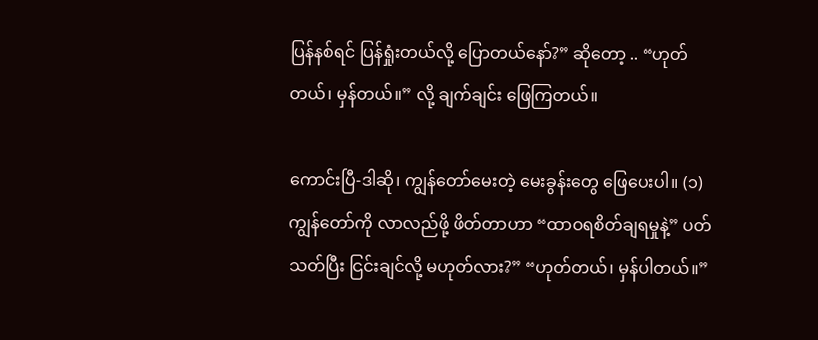ပြန်နစ်ရင် ပြန်ရှုံးတယ်လို့ ပြောတယ်နော်?” ဆိုတော့ .. “ဟုတ်တယ်၊ မှန်တယ်။” လို့ ချက်ချင်း ဖြေကြတယ်။

ကောင်းပြီ-ဒါဆို၊ ကျွန်တော်မေးတဲ့ မေးခွန်းတွေ ဖြေပေးပါ။ (၁) ကျွန်တော်ကို လာလည်ဖို့ ဖိတ်တာဟာ “ထာဝရစိတ်ချရမှုနဲ့” ပတ်သတ်ပြီး ငြင်းချင်လို့ မဟုတ်လား?” “ဟုတ်တယ်၊ မှန်ပါတယ်။”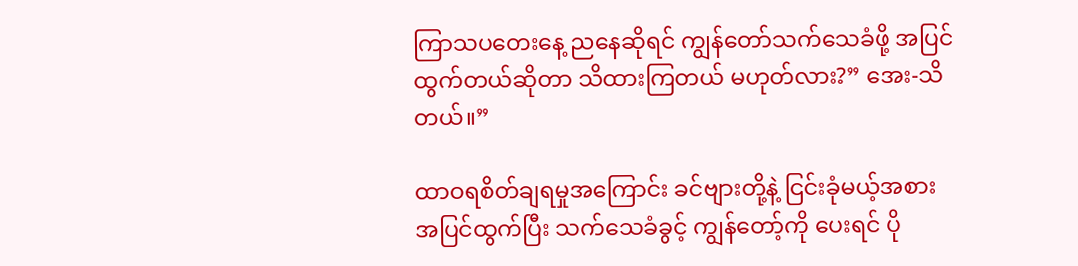ကြာသပတေးနေ့ ညနေဆိုရင် ကျွန်တော်သက်သေခံဖို့ အပြင်ထွက်တယ်ဆိုတာ သိထားကြတယ် မဟုတ်လား?” အေး-သိတယ်။”

ထာဝရစိတ်ချရမှုအကြောင်း ခင်ဗျားတို့နဲ့ ငြင်းခုံမယ့်အစား အပြင်ထွက်ပြီး သက်သေခံခွင့် ကျွန်တော့်ကို ပေးရင် ပို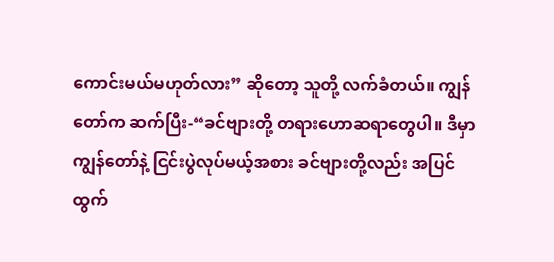ကောင်းမယ်မဟုတ်လား” ဆိုတော့ သူတို့ လက်ခံတယ်။ ကျွန်တော်က ဆက်ပြီး-“ခင်ဗျားတို့ တရားဟောဆရာတွေပါ။ ဒီမှာကျွန်တော်နဲ့ ငြင်းပွဲလုပ်မယ့်အစား ခင်ဗျားတို့လည်း အပြင်ထွက်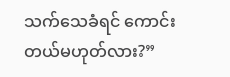သက်သေခံရင် ကောင်းတယ်မဟုတ်လား?”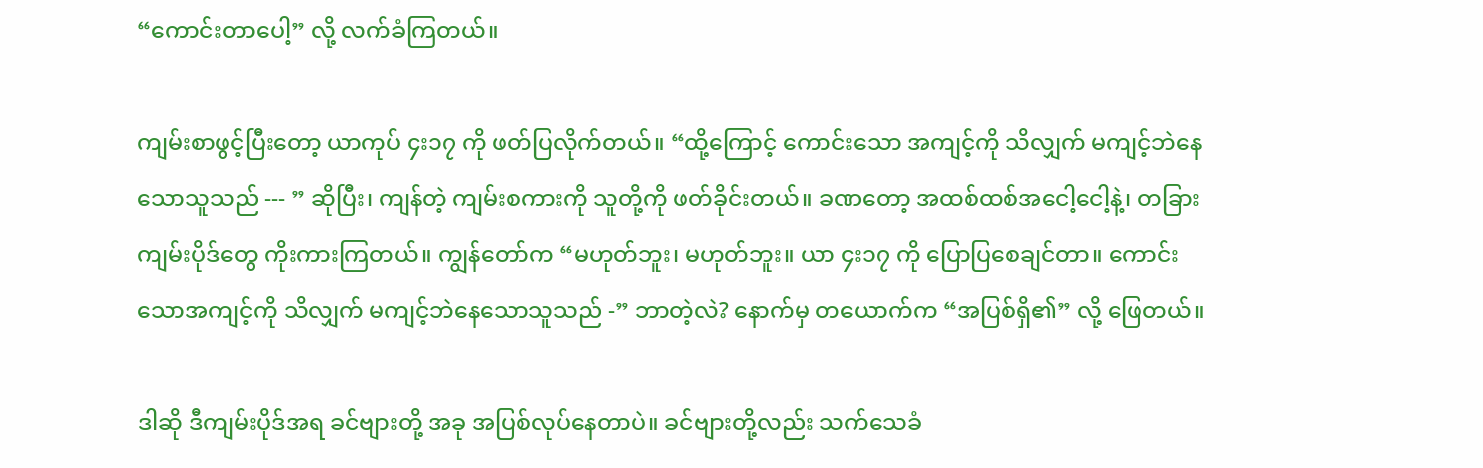“ကောင်းတာပေါ့” လို့ လက်ခံကြတယ်။

ကျမ်းစာဖွင့်ပြီးတော့ ယာကုပ် ၄း၁၇ ကို ဖတ်ပြလိုက်တယ်။ “ထို့ကြောင့် ကောင်းသော အကျင့်ကို သိလျှက် မကျင့်ဘဲနေသောသူသည် --- ” ဆိုပြီး၊ ကျန်တဲ့ ကျမ်းစကားကို သူတို့ကို ဖတ်ခိုင်းတယ်။ ခဏတော့ အထစ်ထစ်အငေါ့ငေါ့နဲ့၊ တခြားကျမ်းပိုဒ်တွေ ကိုးကားကြတယ်။ ကျွန်တော်က “မဟုတ်ဘူး၊ မဟုတ်ဘူး။ ယာ ၄း၁၇ ကို ပြောပြစေချင်တာ။ ကောင်းသောအကျင့်ကို သိလျှက် မကျင့်ဘဲနေသောသူသည် -” ဘာတဲ့လဲ? နောက်မှ တယောက်က “အပြစ်ရှိ၏” လို့ ဖြေတယ်။

ဒါဆို ဒီကျမ်းပိုဒ်အရ ခင်ဗျားတို့ အခု အပြစ်လုပ်နေတာပဲ။ ခင်ဗျားတို့လည်း သက်သေခံ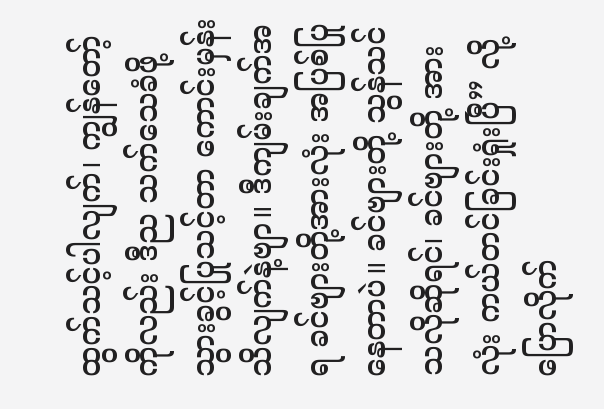ထွက်သင့်ပါလျက်၊ ကျွန်တော့်ကိုလည်း ဒီည သက်သေခံဖို့ သွားခွင့်ပြုသင့်တာ ကောင်းမှန်းသိလျက်နဲ့ဗျာ။ ဒီကျမ်းချက်အရ ခင်ဗျားတို့အားလုံး အပြစ်ပြုနေတာပဲ။ ခင်ဗျားတို့ သွန်သင်သလိုဆိုရင်၊ ခင်ဗျားတို့ အားလုံး ကယ်တင်ခြင်းရှုံးပြီ” လို့ ပြောလိုက်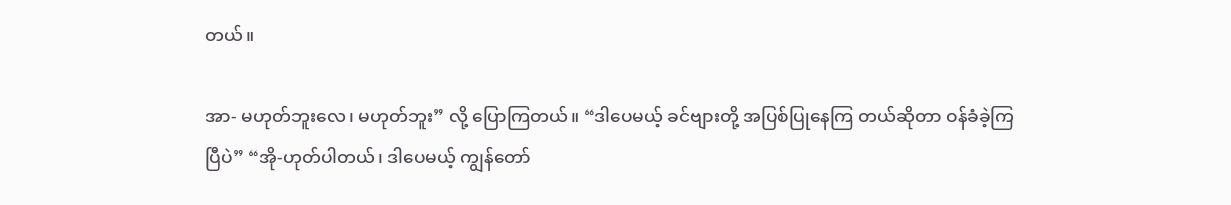တယ်။

အာ- မဟုတ်ဘူးလေ၊ မဟုတ်ဘူး” လို့ ပြောကြတယ်။ “ဒါပေမယ့် ခင်ဗျားတို့ အပြစ်ပြုနေကြ တယ်ဆိုတာ ဝန်ခံခဲ့ကြပြီပဲ” “အို-ဟုတ်ပါတယ်၊ ဒါပေမယ့် ကျွန်တော်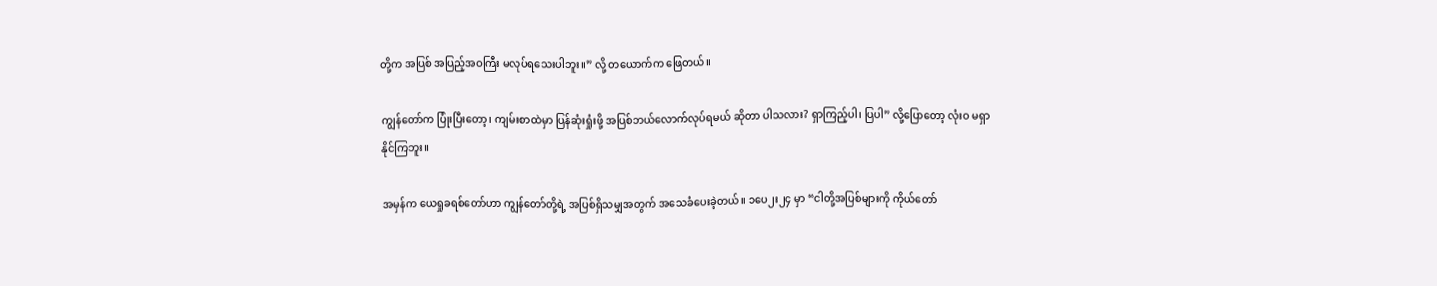တို့က အပြစ် အပြည့်အဝကြီး မလုပ်ရသေးပါဘူး။” လို့ တယောက်က ဖြေတယ်။

ကျွန်တော်က ပြုံးပြီးတော့၊ ကျမ်းစာထဲမှာ ပြန်ဆုံးရှုံးဖို့ အပြစ်ဘယ်လောက်လုပ်ရမယ် ဆိုတာ ပါသလား? ရှာကြည့်ပါ၊ ပြပါ” လို့ပြောတော့ လုံးဝ မရှာနိုင်ကြဘူး။

အမှန်က ယေရှုခရစ်တော်ဟာ ကျွန်တော်တို့ရဲ့ အပြစ်ရှိသမျှအတွက် အသေခံပေးခဲ့တယ်။ ၁ပေ၂း၂၄ မှာ “ငါတို့အပြစ်များကို ကိုယ်တော်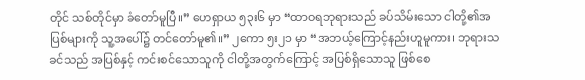တိုင် သစ်တိုင်မှာ ခံတော်မူပြီ။” ဟေရှာယ ၅၃း၆ မှာ “ထာဝရဘုရားသည် ခပ်သိမ်းသော ငါတို့၏အပြစ်များကို သူ့အပေါ်၌ တင်တော်မူ၏။” ၂ကော ၅း၂၁ မှာ “အဘယ့်ကြောင့်နည်းဟူမူကား၊ ဘုရားသခင်သည် အပြစ်နှင့် ကင်းစင်သောသူကို ငါတို့အတွက်ကြောင့် အပြစ်ရှိသောသူ ဖြစ်စေ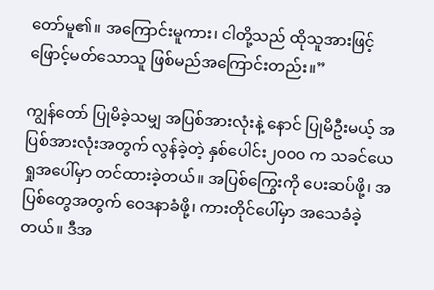တော်မူ၏။ အကြောင်းမူကား၊ ငါတို့သည် ထိုသူအားဖြင့် ဖြောင့်မတ်သောသူ ဖြစ်မည်အကြောင်းတည်း။”

ကျွန်တော် ပြုမိခဲ့သမျှ အပြစ်အားလုံးနဲ့ နောင် ပြုမိဦးမယ့် အပြစ်အားလုံးအတွက် လွန်ခဲ့တဲ့ နှစ်ပေါင်း၂၀၀၀ က သခင်ယေရှုအပေါ်မှာ တင်ထားခဲ့တယ်။ အပြစ်ကြွေးကို ပေးဆပ်ဖို့၊ အပြစ်တွေအတွက် ဝေဒနာခံဖို့၊ ကားတိုင်ပေါ်မှာ အသေခံခဲ့တယ်။ ဒီအ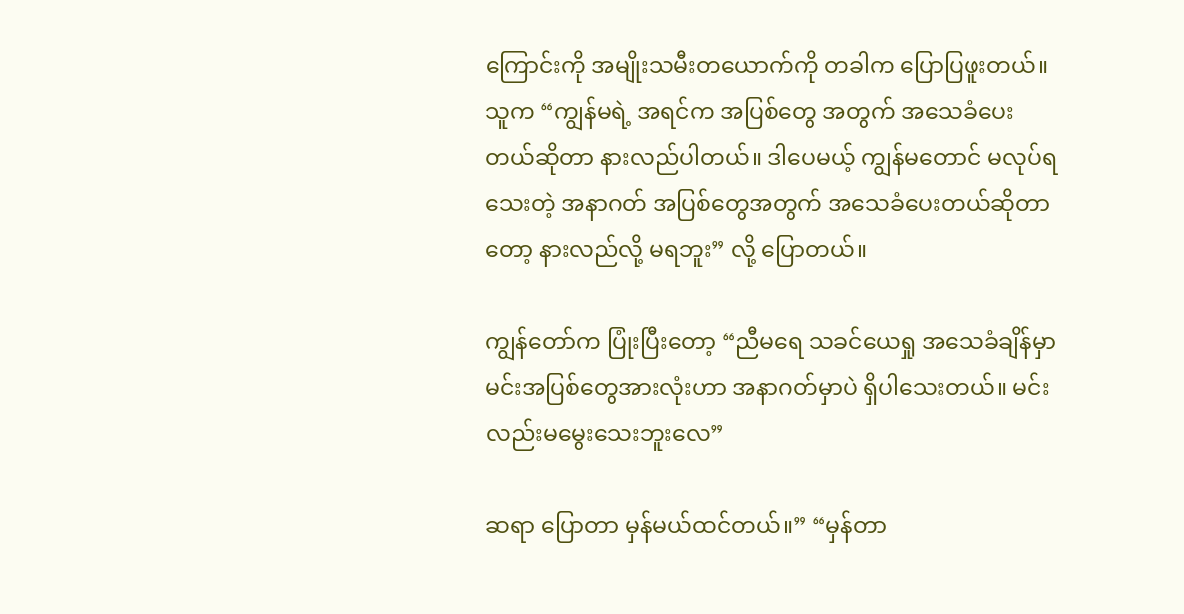ကြောင်းကို အမျိုးသမီးတယောက်ကို တခါက ပြောပြဖူးတယ်။ သူက “ကျွန်မရဲ့ အရင်က အပြစ်တွေ အတွက် အသေခံပေးတယ်ဆိုတာ နားလည်ပါတယ်။ ဒါပေမယ့် ကျွန်မတောင် မလုပ်ရသေးတဲ့ အနာဂတ် အပြစ်တွေအတွက် အသေခံပေးတယ်ဆိုတာတော့ နားလည်လို့ မရဘူး” လို့ ပြောတယ်။

ကျွန်တော်က ပြုံးပြီးတော့ “ညီမရေ သခင်ယေရှု အသေခံချိန်မှာ မင်းအပြစ်တွေအားလုံးဟာ အနာဂတ်မှာပဲ ရှိပါသေးတယ်။ မင်းလည်းမမွေးသေးဘူးလေ”

ဆရာ ပြောတာ မှန်မယ်ထင်တယ်။” “မှန်တာ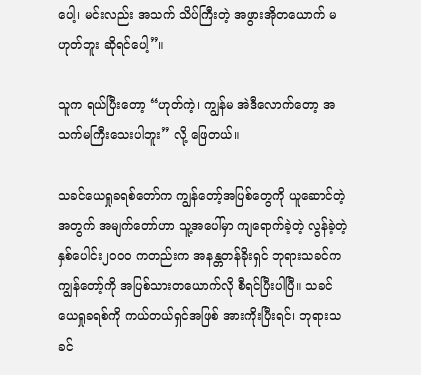ပေါ့၊ မင်းလည်း အသက် သိပ်ကြီးတဲ့ အဖွားအိုတယောက် မဟုတ်ဘူး ဆိုရင်ပေါ့”။

သူက ရယ်ပြီးတော့ “ဟုတ်ကဲ့၊ ကျွန်မ အဲဒီလောက်တော့ အသက်မကြီးသေးပါဘူး” လို့ ဖြေတယ်။

သခင်ယေရှုခရစ်တော်က ကျွန်တော့်အပြစ်တွေကို ယူဆောင်တဲ့အတွက် အမျက်တော်ဟာ သူ့အပေါ်မှာ ကျရောက်ခဲ့တဲ့ လွန်ခဲ့တဲ့နှစ်ပေါင်း၂၀၀၀ ကတည်းက အနန္တတန်ခိုးရှင် ဘုရားသခင်က ကျွန်တော့်ကို အပြစ်သားတယောက်လို စီရင်ပြီးပါပြီ။ သခင်ယေရှုခရစ်ကို ကယ်တယ်ရှင်အဖြစ် အားကိုးပြီးရင်၊ ဘုရားသခင်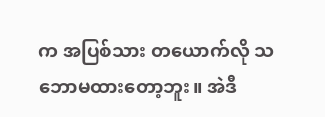က အပြစ်သား တယောက်လို သဘောမထားတော့ဘူး။ အဲဒီ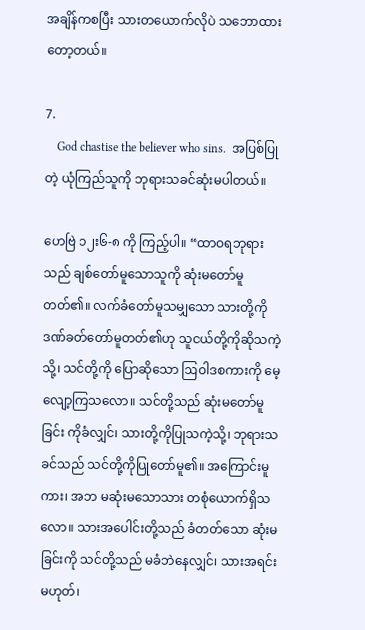အချိန်ကစပြီး သားတယောက်လိုပဲ သဘောထားတော့တယ်။

7.
    God chastise the believer who sins.  အပြစ်ပြုတဲ့ ယုံကြည်သူကို ဘုရားသခင်ဆုံးမပါတယ်။

ဟေဗြဲ ၁၂း၆-၈ ကို ကြည့်ပါ။ “ထာဝရဘုရားသည် ချစ်တော်မူသောသူကို ဆုံးမတော်မူတတ်၏။ လက်ခံတော်မူသမျှသော သားတို့ကို ဒဏ်ခတ်တော်မူတတ်၏ဟု သူငယ်တို့ကိုဆိုသကဲ့သို့၊ သင်တို့ကို ပြောဆိုသော ဩဝါဒစကားကို မေ့လျော့ကြသလော။ သင်တို့သည် ဆုံးမတော်မူခြင်း ကိုခံလျှင်၊ သားတို့ကိုပြုသကဲ့သို့၊ ဘုရားသခင်သည် သင်တို့ကိုပြုတော်မူ၏။ အကြောင်းမူကား၊ အဘ မဆုံးမသောသား တစုံယောက်ရှိသလော။ သားအပေါင်းတို့သည် ခံတတ်သော ဆုံးမခြင်းကို သင်တို့သည် မခံဘဲနေလျှင်၊ သားအရင်းမဟုတ်၊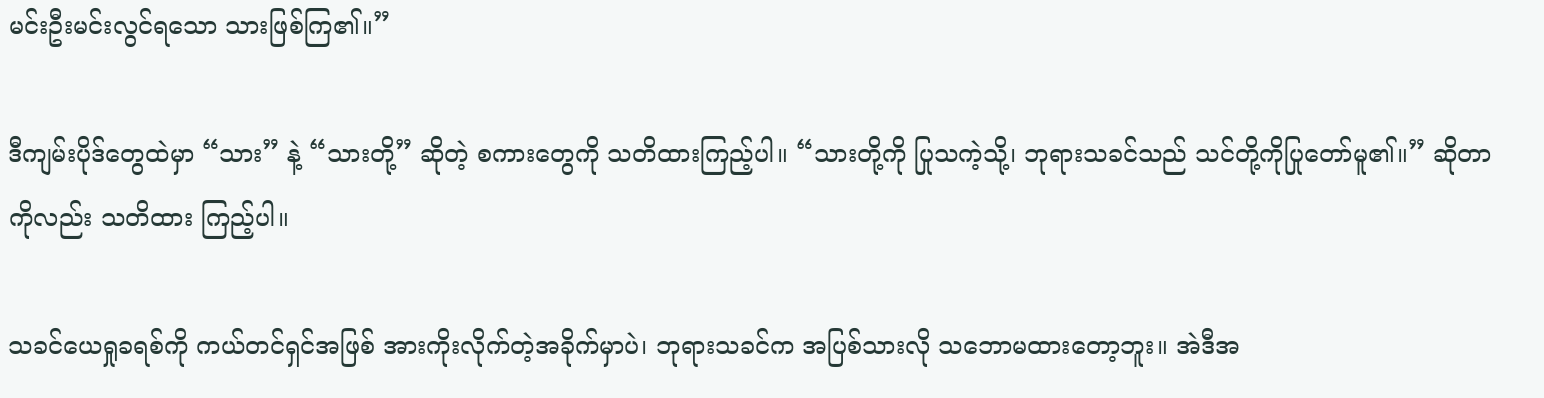မင်းဦးမင်းလွင်ရသော သားဖြစ်ကြ၏။”

ဒီကျမ်းပိုဒ်တွေထဲမှာ “သား” နဲ့ “သားတို့” ဆိုတဲ့ စကားတွေကို သတိထားကြည့်ပါ။ “သားတို့ကို ပြုသကဲ့သို့၊ ဘုရားသခင်သည် သင်တို့ကိုပြုတော်မူ၏။” ဆိုတာကိုလည်း သတိထား ကြည့်ပါ။

သခင်ယေရှုခရစ်ကို ကယ်တင်ရှင်အဖြစ် အားကိုးလိုက်တဲ့အခိုက်မှာပဲ၊ ဘုရားသခင်က အပြစ်သားလို သဘောမထားတော့ဘူး။ အဲဒီအ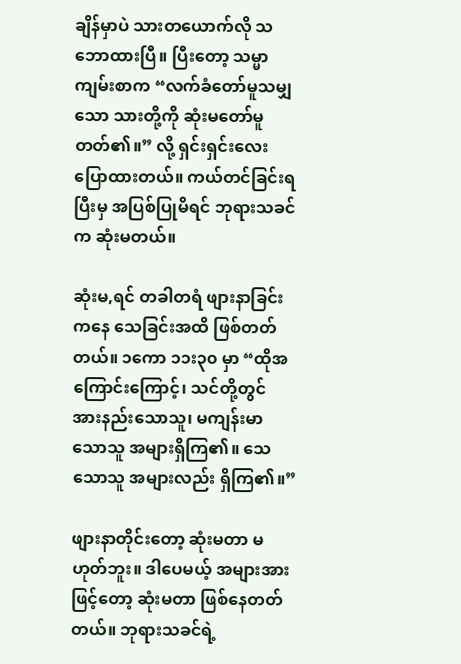ချိန်မှာပဲ သားတယောက်လို သဘောထားပြီ။ ပြီးတော့ သမ္မာကျမ်းစာက “လက်ခံတော်မူသမျှသော သားတို့ကို ဆုံးမတော်မူတတ်၏။” လို့ ရှင်းရှင်းလေး ပြောထားတယ်။ ကယ်တင်ခြင်းရပြီးမှ အပြစ်ပြုမိရင် ဘုရားသခင်က ဆုံးမတယ်။

ဆုံးမ,ရင် တခါတရံ ဖျားနာခြင်းကနေ သေခြင်းအထိ ဖြစ်တတ်တယ်။ ၁ကော ၁၁း၃၀ မှာ “ထိုအကြောင်းကြောင့်၊ သင်တို့တွင် အားနည်းသောသူ၊ မကျန်းမာသောသူ အများရှိကြ၏။ သေသောသူ အများလည်း ရှိကြ၏။”

ဖျားနာတိုင်းတော့ ဆုံးမတာ မဟုတ်ဘူး။ ဒါပေမယ့် အများအားဖြင့်တော့ ဆုံးမတာ ဖြစ်နေတတ်တယ်။ ဘုရားသခင်ရဲ့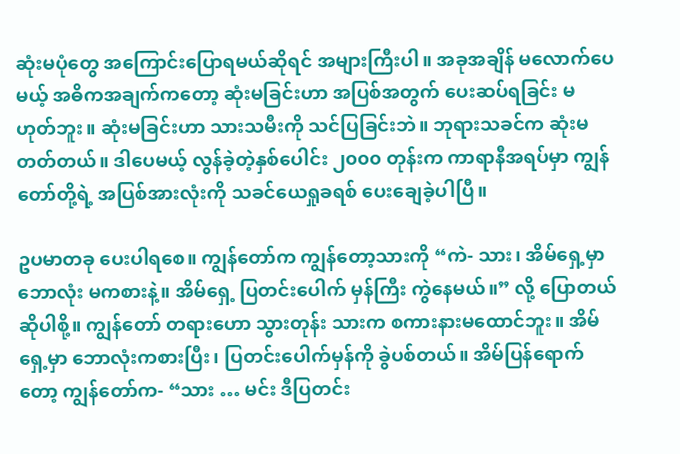ဆုံးမပုံတွေ အကြောင်းပြောရမယ်ဆိုရင် အများကြီးပါ။ အခုအချိန် မလောက်ပေမယ့် အဓိကအချက်ကတော့ ဆုံးမခြင်းဟာ အပြစ်အတွက် ပေးဆပ်ရခြင်း မဟုတ်ဘူး။ ဆုံးမခြင်းဟာ သားသမီးကို သင်ပြခြင်းဘဲ။ ဘုရားသခင်က ဆုံးမတတ်တယ်။ ဒါပေမယ့် လွန်ခဲ့တဲ့နှစ်ပေါင်း ၂၀၀၀ တုန်းက ကာရာနီအရပ်မှာ ကျွန်တော်တို့ရဲ့ အပြစ်အားလုံးကို သခင်ယေရှုခရစ် ပေးချေခဲ့ပါပြီ။

ဥပမာတခု ပေးပါရစေ။ ကျွန်တော်က ကျွန်တော့သားကို “ကဲ- သား၊ အိမ်ရှေ့မှာ ဘောလုံး မကစားနဲ့။ အိမ်ရှေ့ ပြတင်းပေါက် မှန်ကြီး ကွဲနေမယ်။” လို့ ပြောတယ် ဆိုပါစို့။ ကျွန်တော် တရားဟော သွားတုန်း သားက စကားနားမထောင်ဘူး။ အိမ်ရှေ့မှာ ဘောလုံးကစားပြီး၊ ပြတင်းပေါက်မှန်ကို ခွဲပစ်တယ်။ အိမ်ပြန်ရောက်တော့ ကျွန်တော်က- “သား … မင်း ဒီပြတင်း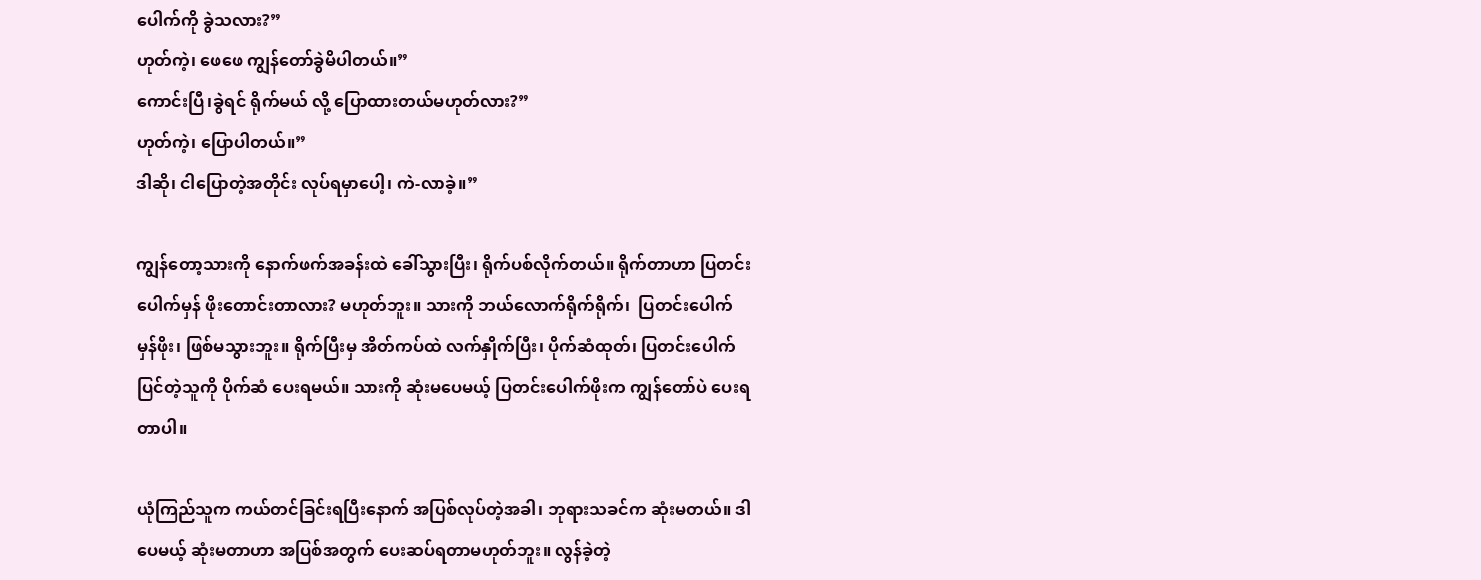ပေါက်ကို ခွဲသလား?”
ဟုတ်ကဲ့၊ ဖေဖေ ကျွန်တော်ခွဲမိပါတယ်။”
ကောင်းပြီ၊ခွဲရင် ရိုက်မယ် လို့ ပြောထားတယ်မဟုတ်လား?”
ဟုတ်ကဲ့၊ ပြောပါတယ်။”
ဒါဆို၊ ငါပြောတဲ့အတိုင်း လုပ်ရမှာပေါ့၊ ကဲ-လာခဲ့။”

ကျွန်တော့သားကို နောက်ဖက်အခန်းထဲ ခေါ်သွားပြီး၊ ရိုက်ပစ်လိုက်တယ်။ ရိုက်တာဟာ ပြတင်းပေါက်မှန် ဖိုးတောင်းတာလား? မဟုတ်ဘူး။ သားကို ဘယ်လောက်ရိုက်ရိုက်၊  ပြတင်းပေါက်မှန်ဖိုး၊ ဖြစ်မသွားဘူး။ ရိုက်ပြီးမှ အိတ်ကပ်ထဲ လက်နှိုက်ပြီး၊ ပိုက်ဆံထုတ်၊ ပြတင်းပေါက်ပြင်တဲ့သူကို ပိုက်ဆံ ပေးရမယ်။ သားကို ဆုံးမပေမယ့် ပြတင်းပေါက်ဖိုးက ကျွန်တော်ပဲ ပေးရတာပါ။

ယုံကြည်သူက ကယ်တင်ခြင်းရပြီးနောက် အပြစ်လုပ်တဲ့အခါ၊ ဘုရားသခင်က ဆုံးမတယ်။ ဒါပေမယ့် ဆုံးမတာဟာ အပြစ်အတွက် ပေးဆပ်ရတာမဟုတ်ဘူး။ လွန်ခဲ့တဲ့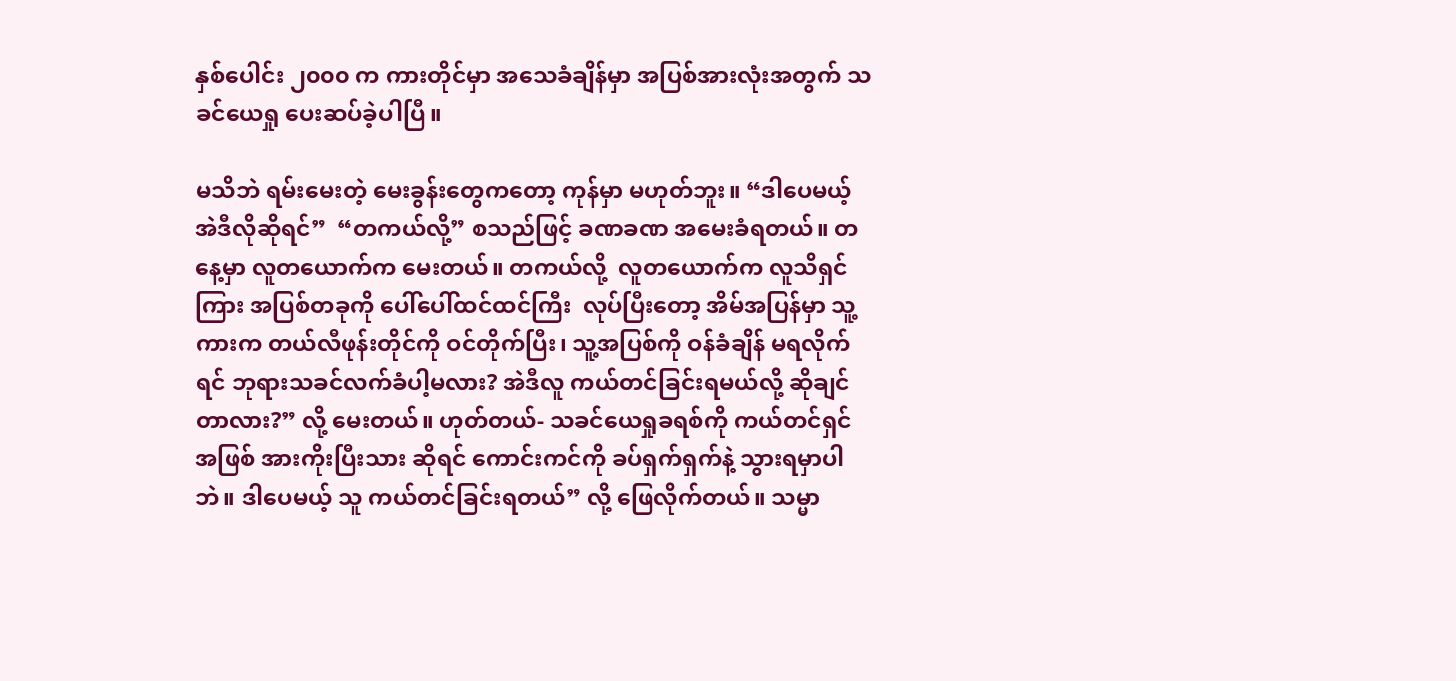နှစ်ပေါင်း ၂၀၀၀ က ကားတိုင်မှာ အသေခံချိန်မှာ အပြစ်အားလုံးအတွက် သခင်ယေရှု ပေးဆပ်ခဲ့ပါပြီ။

မသိဘဲ ရမ်းမေးတဲ့ မေးခွန်းတွေကတော့ ကုန်မှာ မဟုတ်ဘူး။ “ဒါပေမယ့် အဲဒီလိုဆိုရင်”  “တကယ်လို့” စသည်ဖြင့် ခဏခဏ အမေးခံရတယ်။ တနေ့မှာ လူတယောက်က မေးတယ်။ တကယ်လို့  လူတယောက်က လူသိရှင်ကြား အပြစ်တခုကို ပေါ်ပေါ်ထင်ထင်ကြီး  လုပ်ပြီးတော့ အိမ်အပြန်မှာ သူ့ကားက တယ်လီဖုန်းတိုင်ကို ဝင်တိုက်ပြီး၊ သူ့အပြစ်ကို ဝန်ခံချိန် မရလိုက်ရင် ဘုရားသခင်လက်ခံပါ့မလား? အဲဒီလူ ကယ်တင်ခြင်းရမယ်လို့ ဆိုချင်တာလား?” လို့ မေးတယ်။ ဟုတ်တယ်- သခင်ယေရှုခရစ်ကို ကယ်တင်ရှင်အဖြစ် အားကိုးပြီးသား ဆိုရင် ကောင်းကင်ကို ခပ်ရှက်ရှက်နဲ့ သွားရမှာပါဘဲ။ ဒါပေမယ့် သူ ကယ်တင်ခြင်းရတယ်” လို့ ဖြေလိုက်တယ်။ သမ္မာ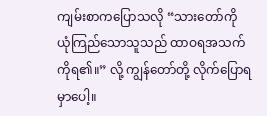ကျမ်းစာကပြောသလို “သားတော်ကို ယုံကြည်သောသူသည် ထာဝရအသက်ကိုရ၏။” လို့ ကျွန်တော်တို့ လိုက်ပြောရမှာပေါ့။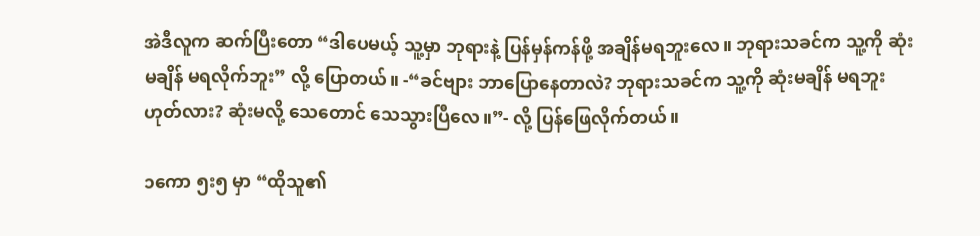အဲဒီလူက ဆက်ပြီးတော “ဒါပေမယ့် သူ့မှာ ဘုရားနဲ့ ပြန်မှန်ကန်ဖို့ အချိန်မရဘူးလေ။ ဘုရားသခင်က သူ့ကို ဆုံးမချိန် မရလိုက်ဘူး” လို့ ပြောတယ်။ -“ခင်ဗျား ဘာပြောနေတာလဲ? ဘုရားသခင်က သူ့ကို ဆုံးမချိန် မရဘူးဟုတ်လား? ဆုံးမလို့ သေတောင် သေသွားပြီလေ။”- လို့ ပြန်ဖြေလိုက်တယ်။

၁ကော ၅း၅ မှာ “ထိုသူ၏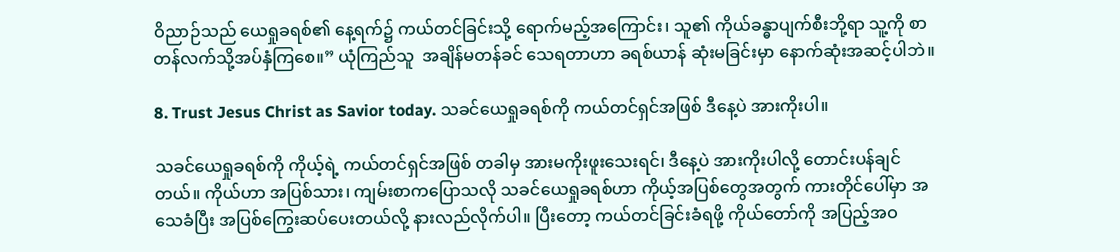ဝိညာဉ်သည် ယေရှုခရစ်၏ နေ့ရက်၌ ကယ်တင်ခြင်းသို့ ရောက်မည့်အကြောင်း၊ သူ၏ ကိုယ်ခန္ဓာပျက်စီးဘို့ရာ သူ့ကို စာတန်လက်သို့အပ်နှံကြစေ။” ယုံကြည်သူ  အချိန်မတန်ခင် သေရတာဟာ ခရစ်ယာန် ဆုံးမခြင်းမှာ နောက်ဆုံးအဆင့်ပါဘဲ။

8. Trust Jesus Christ as Savior today. သခင်ယေရှုခရစ်ကို ကယ်တင်ရှင်အဖြစ် ဒီနေ့ပဲ အားကိုးပါ။

သခင်ယေရှုခရစ်ကို ကိုယ့်ရဲ့ ကယ်တင်ရှင်အဖြစ် တခါမှ အားမကိုးဖူးသေးရင်၊ ဒီနေ့ပဲ အားကိုးပါလို့ တောင်းပန်ချင်တယ်။ ကိုယ်ဟာ အပြစ်သား၊ ကျမ်းစာကပြောသလို သခင်ယေရှုခရစ်ဟာ ကိုယ့်အပြစ်တွေအတွက် ကားတိုင်ပေါ်မှာ အသေခံပြီး အပြစ်ကြွေးဆပ်ပေးတယ်လို့ နားလည်လိုက်ပါ။ ပြီးတော့ ကယ်တင်ခြင်းခံရဖို့ ကိုယ်တော်ကို အပြည့်အဝ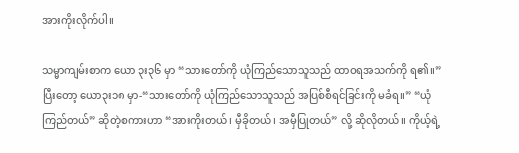အားကိုးလိုက်ပါ။

သမ္မာကျမ်းစာက ယော ၃း၃၆ မှာ “သားတော်ကို ယုံကြည်သောသူသည် ထာဝရအသက်ကို ရ၏။” ပြီးတော့ ယော၃း၁၈ မှာ-“သားတော်ကို ယုံကြည်သောသူသည် အပြစ်စီရင်ခြင်းကို မခံရ။” “ယုံကြည်တယ်” ဆိုတဲ့စကားဟာ “အားကိုးတယ်၊ မှီခိုတယ်၊ အမှီပြုတယ်” လို့ ဆိုလိုတယ်။ ကိုယ့်ရဲ့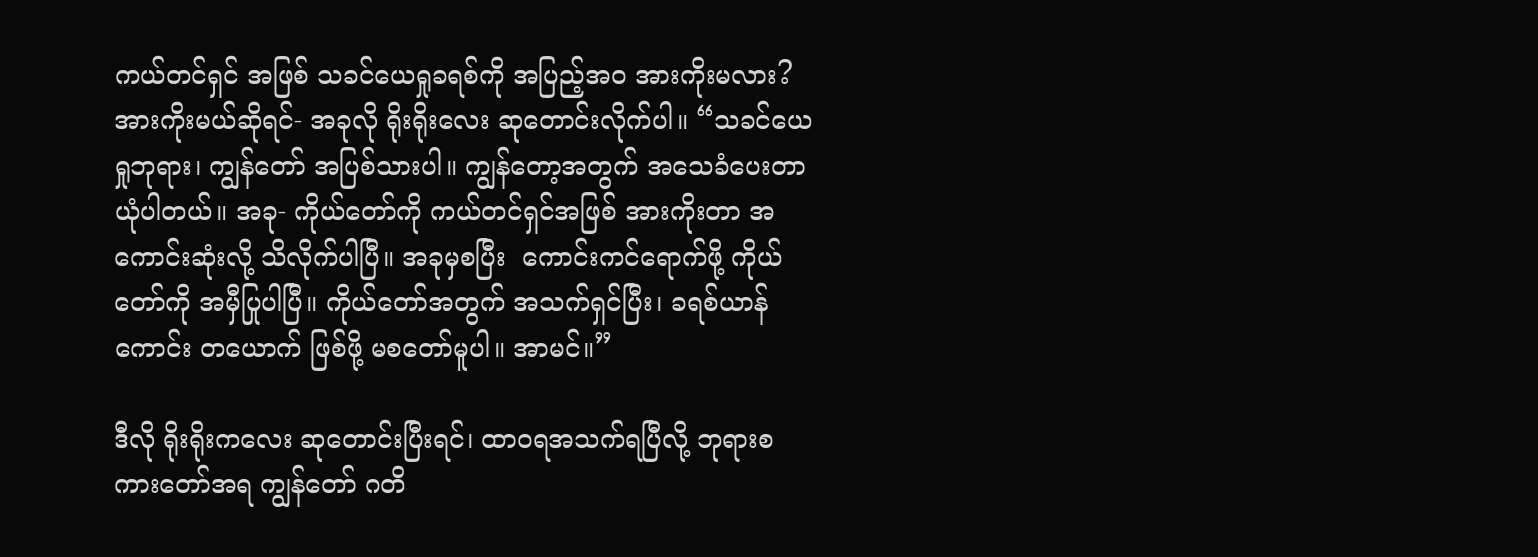ကယ်တင်ရှင် အဖြစ် သခင်ယေရှုခရစ်ကို အပြည့်အဝ အားကိုးမလား? အားကိုးမယ်ဆိုရင်- အခုလို ရိုးရိုးလေး ဆုတောင်းလိုက်ပါ။ “သခင်ယေရှုဘုရား၊ ကျွန်တော် အပြစ်သားပါ။ ကျွန်တော့အတွက် အသေခံပေးတာ  ယုံပါတယ်။ အခု- ကိုယ်တော်ကို ကယ်တင်ရှင်အဖြစ် အားကိုးတာ အကောင်းဆုံးလို့ သိလိုက်ပါပြီ။ အခုမှစပြီး  ကောင်းကင်ရောက်ဖို့ ကိုယ်တော်ကို အမှီပြုပါပြီ။ ကိုယ်တော်အတွက် အသက်ရှင်ပြီး၊ ခရစ်ယာန်ကောင်း တယောက် ဖြစ်ဖို့ မစတော်မူပါ။ အာမင်။”

ဒီလို ရိုးရိုးကလေး ဆုတောင်းပြီးရင်၊ ထာဝရအသက်ရပြီလို့ ဘုရားစကားတော်အရ ကျွန်တော် ဂတိ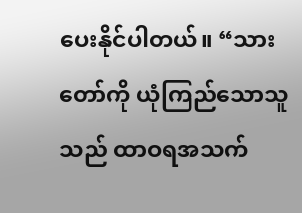ပေးနိုင်ပါတယ်။ “သားတော်ကို ယုံကြည်သောသူသည် ထာဝရအသက်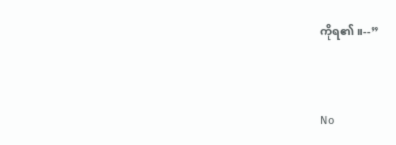ကိုရ၏။--”


No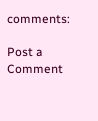comments:

Post a Comment